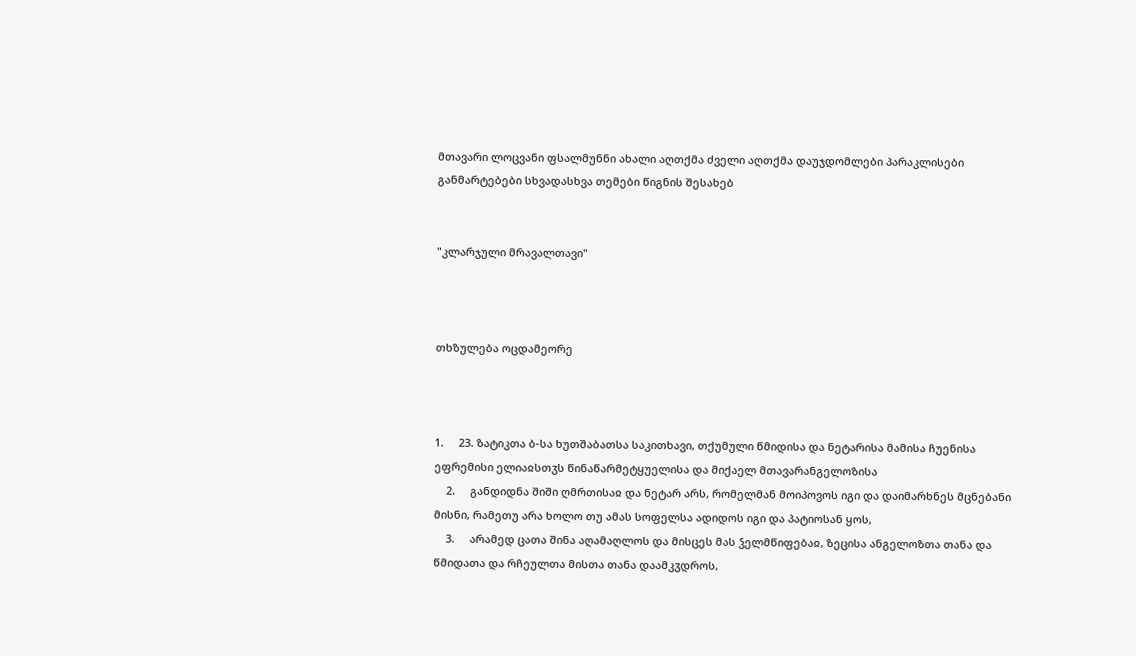მთავარი ლოცვანი ფსალმუნნი ახალი აღთქმა ძველი აღთქმა დაუჯდომლები პარაკლისები განმარტებები სხვადასხვა თემები წიგნის შესახებ


"კლარჯული მრავალთავი"



თხზულება ოცდამეორე



1.     23. ზატიკთა ბ-სა ხუთშაბათსა საკითხავი, თქუმული წმიდისა და ნეტარისა მამისა ჩუენისა ეფრემისი ელიაჲსთჳს წინაწარმეტყუელისა და მიქაელ მთავარანგელოზისა
    2.     განდიდნა შიში ღმრთისაჲ და ნეტარ არს, რომელმან მოიპოვოს იგი და დაიმარხნეს მცნებანი მისნი, რამეთუ არა ხოლო თუ ამას სოფელსა ადიდოს იგი და პატიოსან ყოს,
    3.     არამედ ცათა შინა აღამაღლოს და მისცეს მას ჴელმწიფებაჲ, ზეცისა ანგელოზთა თანა და წმიდათა და რჩეულთა მისთა თანა დაამკჳდროს,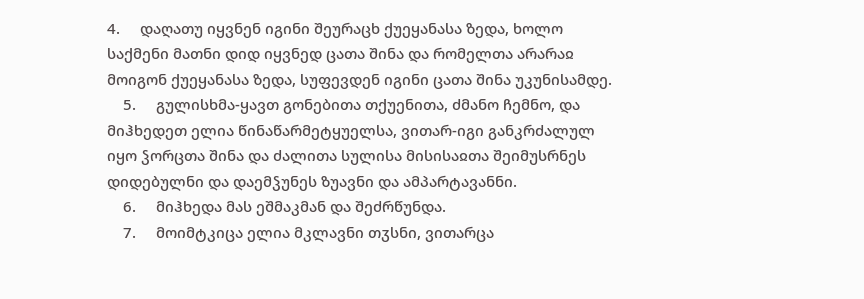4.     დაღათუ იყვნენ იგინი შეურაცხ ქუეყანასა ზედა, ხოლო საქმენი მათნი დიდ იყვნედ ცათა შინა და რომელთა არარაჲ მოიგონ ქუეყანასა ზედა, სუფევდენ იგინი ცათა შინა უკუნისამდე.
    5.     გულისხმა-ყავთ გონებითა თქუენითა, ძმანო ჩემნო, და მიჰხედეთ ელია წინაწარმეტყუელსა, ვითარ-იგი განკრძალულ იყო ჴორცთა შინა და ძალითა სულისა მისისაჲთა შეიმუსრნეს დიდებულნი და დაემჴუნეს ზუავნი და ამპარტავანნი.
    6.     მიჰხედა მას ეშმაკმან და შეძრწუნდა.
    7.     მოიმტკიცა ელია მკლავნი თჳსნი, ვითარცა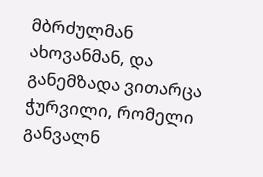მბრძულმან ახოვანმან, და განემზადა ვითარცა ჭურვილი, რომელი განვალნ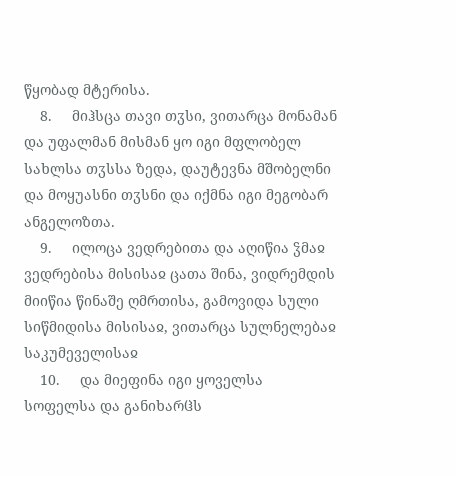წყობად მტერისა.
    8.     მიჰსცა თავი თჳსი, ვითარცა მონამან და უფალმან მისმან ყო იგი მფლობელ სახლსა თჳსსა ზედა, დაუტევნა მშობელნი და მოყუასნი თჳსნი და იქმნა იგი მეგობარ ანგელოზთა.
    9.     ილოცა ვედრებითა და აღიწია ჴმაჲ ვედრებისა მისისაჲ ცათა შინა, ვიდრემდის მიიწია წინაშე ღმრთისა, გამოვიდა სული სიწმიდისა მისისაჲ, ვითარცა სულნელებაჲ საკუმეველისაჲ
    10.     და მიეფინა იგი ყოველსა სოფელსა და განიხარჱს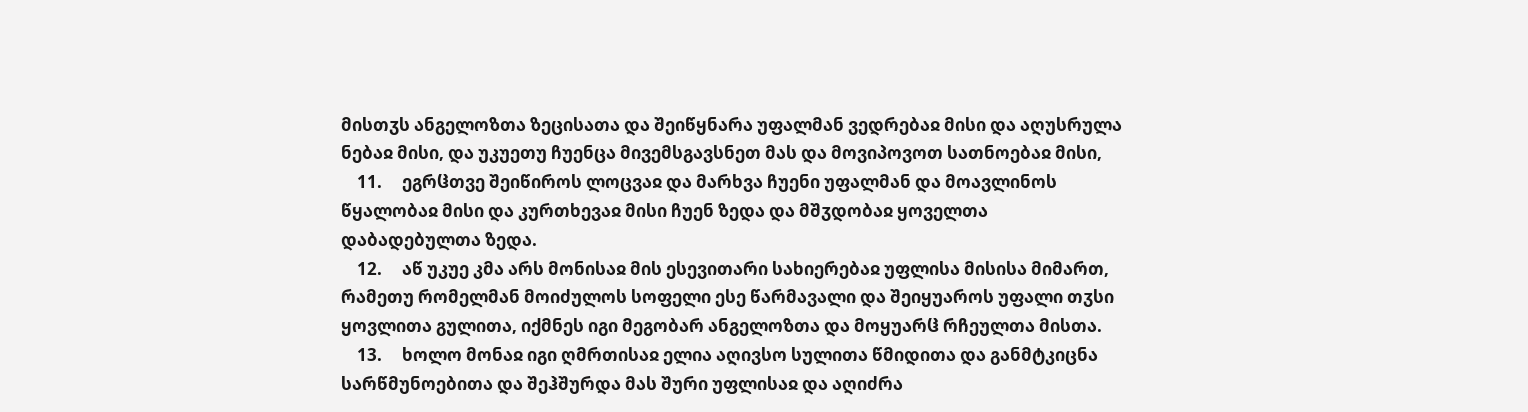მისთჳს ანგელოზთა ზეცისათა და შეიწყნარა უფალმან ვედრებაჲ მისი და აღუსრულა ნებაჲ მისი, და უკუეთუ ჩუენცა მივემსგავსნეთ მას და მოვიპოვოთ სათნოებაჲ მისი,
    11.     ეგრჱთვე შეიწიროს ლოცვაჲ და მარხვა ჩუენი უფალმან და მოავლინოს წყალობაჲ მისი და კურთხევაჲ მისი ჩუენ ზედა და მშჳდობაჲ ყოველთა დაბადებულთა ზედა.
    12.     აწ უკუე კმა არს მონისაჲ მის ესევითარი სახიერებაჲ უფლისა მისისა მიმართ, რამეთუ რომელმან მოიძულოს სოფელი ესე წარმავალი და შეიყუაროს უფალი თჳსი ყოვლითა გულითა, იქმნეს იგი მეგობარ ანგელოზთა და მოყუარჱ რჩეულთა მისთა.
    13.     ხოლო მონაჲ იგი ღმრთისაჲ ელია აღივსო სულითა წმიდითა და განმტკიცნა სარწმუნოებითა და შეჰშურდა მას შური უფლისაჲ და აღიძრა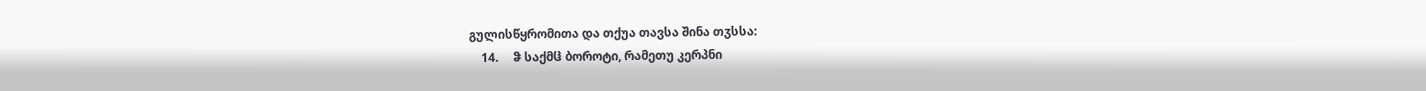გულისწყრომითა და თქუა თავსა შინა თჳსსა:
    14.     ჵ საქმჱ ბოროტი, რამეთუ კერპნი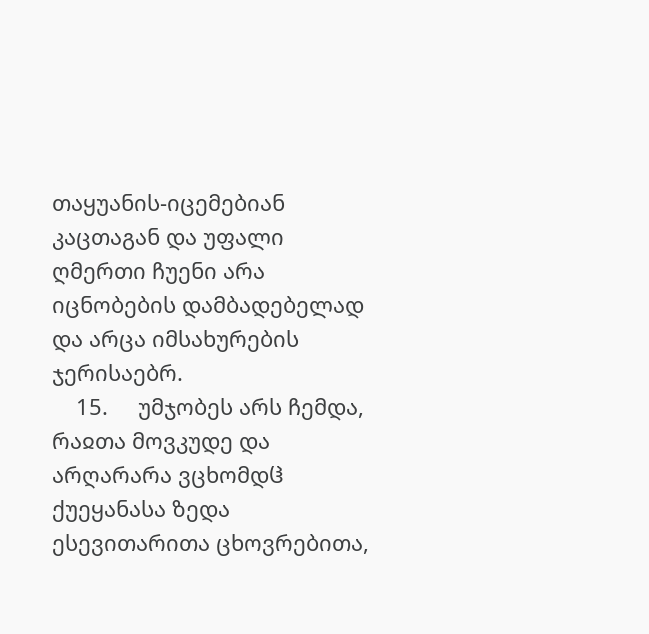თაყუანის-იცემებიან კაცთაგან და უფალი ღმერთი ჩუენი არა იცნობების დამბადებელად და არცა იმსახურების ჯერისაებრ.
    15.     უმჯობეს არს ჩემდა, რაჲთა მოვკუდე და არღარარა ვცხომდჱ ქუეყანასა ზედა ესევითარითა ცხოვრებითა,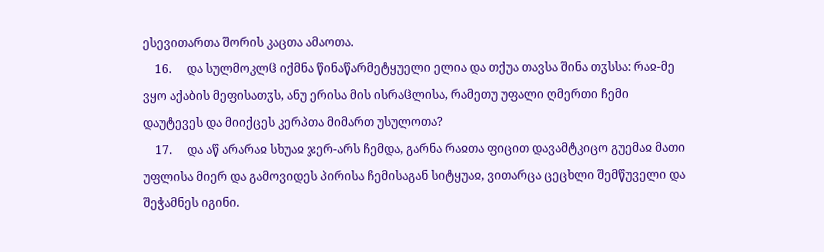ესევითართა შორის კაცთა ამაოთა.
    16.     და სულმოკლჱ იქმნა წინაწარმეტყუელი ელია და თქუა თავსა შინა თჳსსა: რაჲ-მე ვყო აქაბის მეფისათჳს, ანუ ერისა მის ისრაჱლისა, რამეთუ უფალი ღმერთი ჩემი დაუტევეს და მიიქცეს კერპთა მიმართ უსულოთა?
    17.     და აწ არარაჲ სხუაჲ ჯერ-არს ჩემდა, გარნა რაჲთა ფიცით დავამტკიცო გუემაჲ მათი უფლისა მიერ და გამოვიდეს პირისა ჩემისაგან სიტყუაჲ, ვითარცა ცეცხლი შემწუველი და შეჭამნეს იგინი.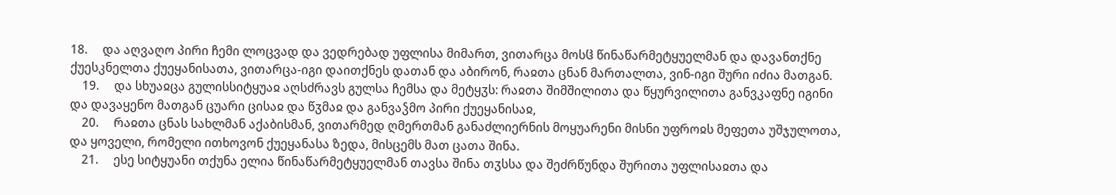18.     და აღვაღო პირი ჩემი ლოცვად და ვედრებად უფლისა მიმართ, ვითარცა მოსჱ წინაწარმეტყუელმან და დავანთქნე ქუესკნელთა ქუეყანისათა, ვითარცა-იგი დაითქნეს დათან და აბირონ, რაჲთა ცნან მართალთა, ვინ-იგი შური იძია მათგან.
    19.     და სხუაჲცა გულისსიტყუაჲ აღსძრავს გულსა ჩემსა და მეტყჳს: რაჲთა შიმშილითა და წყურვილითა განვკაფნე იგინი და დავაყენო მათგან ცუარი ცისაჲ და წჳმაჲ და განვაჴმო პირი ქუეყანისაჲ,
    20.     რაჲთა ცნას სახლმან აქაბისმან, ვითარმედ ღმერთმან განაძლიერნის მოყუარენი მისნი უფროჲს მეფეთა უშჯულოთა, და ყოველი, რომელი ითხოვონ ქუეყანასა ზედა, მისცემს მათ ცათა შინა.
    21.     ესე სიტყუანი თქუნა ელია წინაწარმეტყუელმან თავსა შინა თჳსსა და შეძრწუნდა შურითა უფლისაჲთა და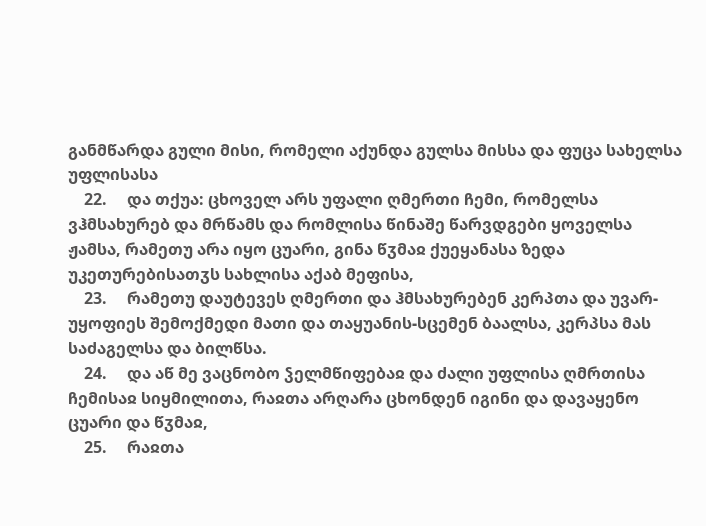განმწარდა გული მისი, რომელი აქუნდა გულსა მისსა და ფუცა სახელსა უფლისასა
    22.     და თქუა: ცხოველ არს უფალი ღმერთი ჩემი, რომელსა ვჰმსახურებ და მრწამს და რომლისა წინაშე წარვდგები ყოველსა ჟამსა, რამეთუ არა იყო ცუარი, გინა წჳმაჲ ქუეყანასა ზედა უკეთურებისათჳს სახლისა აქაბ მეფისა,
    23.     რამეთუ დაუტევეს ღმერთი და ჰმსახურებენ კერპთა და უვარ-უყოფიეს შემოქმედი მათი და თაყუანის-სცემენ ბაალსა, კერპსა მას საძაგელსა და ბილწსა.
    24.     და აწ მე ვაცნობო ჴელმწიფებაჲ და ძალი უფლისა ღმრთისა ჩემისაჲ სიყმილითა, რაჲთა არღარა ცხონდენ იგინი და დავაყენო ცუარი და წჳმაჲ,
    25.     რაჲთა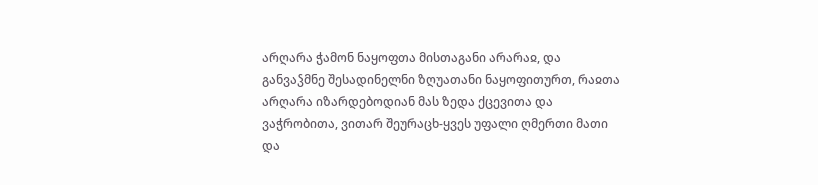არღარა ჭამონ ნაყოფთა მისთაგანი არარაჲ, და განვაჴმნე შესადინელნი ზღუათანი ნაყოფითურთ, რაჲთა არღარა იზარდებოდიან მას ზედა ქცევითა და ვაჭრობითა, ვითარ შეურაცხ-ყვეს უფალი ღმერთი მათი და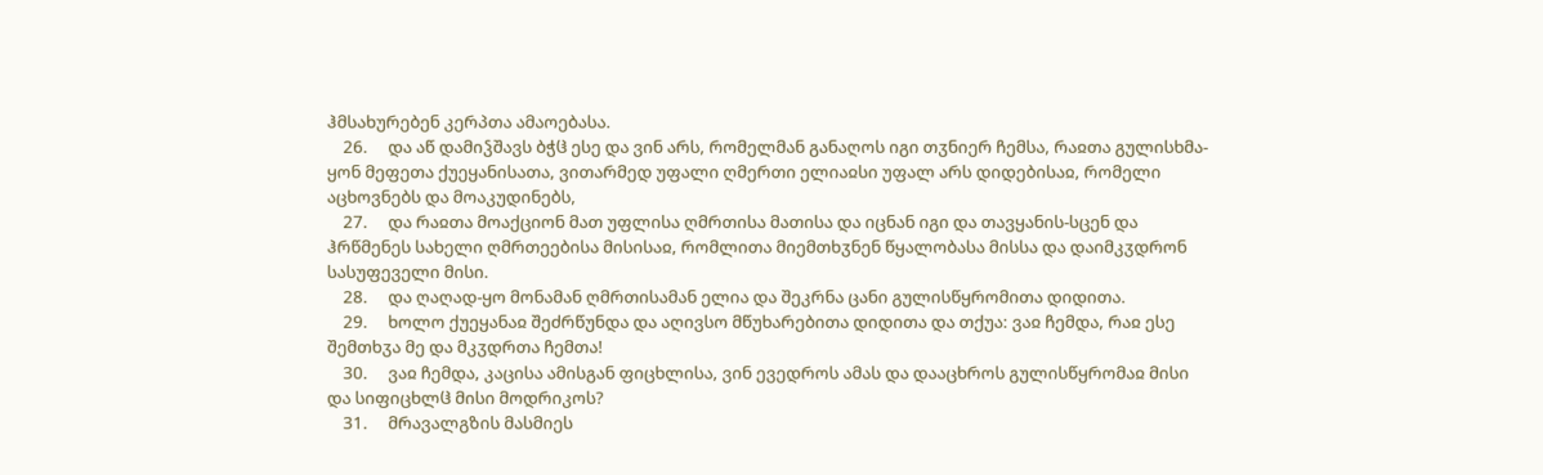ჰმსახურებენ კერპთა ამაოებასა.
    26.     და აწ დამიჴშავს ბჭჱ ესე და ვინ არს, რომელმან განაღოს იგი თჳნიერ ჩემსა, რაჲთა გულისხმა-ყონ მეფეთა ქუეყანისათა, ვითარმედ უფალი ღმერთი ელიაჲსი უფალ არს დიდებისაჲ, რომელი აცხოვნებს და მოაკუდინებს,
    27.     და რაჲთა მოაქციონ მათ უფლისა ღმრთისა მათისა და იცნან იგი და თავყანის-სცენ და ჰრწმენეს სახელი ღმრთეებისა მისისაჲ, რომლითა მიემთხჳნენ წყალობასა მისსა და დაიმკჳდრონ სასუფეველი მისი.
    28.     და ღაღად-ყო მონამან ღმრთისამან ელია და შეკრნა ცანი გულისწყრომითა დიდითა.
    29.     ხოლო ქუეყანაჲ შეძრწუნდა და აღივსო მწუხარებითა დიდითა და თქუა: ვაჲ ჩემდა, რაჲ ესე შემთხჳა მე და მკჳდრთა ჩემთა!
    30.     ვაჲ ჩემდა, კაცისა ამისგან ფიცხლისა, ვინ ევედროს ამას და დააცხროს გულისწყრომაჲ მისი და სიფიცხლჱ მისი მოდრიკოს?
    31.     მრავალგზის მასმიეს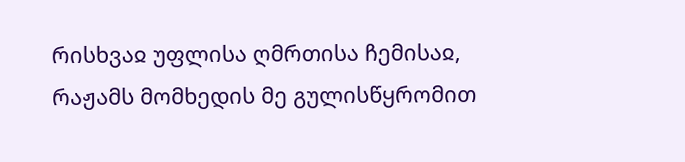რისხვაჲ უფლისა ღმრთისა ჩემისაჲ, რაჟამს მომხედის მე გულისწყრომით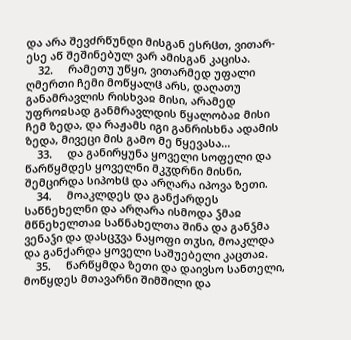და არა შევძრწუნდი მისგან ესრჱთ, ვითარ-ესე აწ შეშინებულ ვარ ამისგან კაცისა.
    32.     რამეთუ უწყი, ვითარმედ უფალი ღმერთი ჩემი მოწყალჱ არს, დაღათუ განამრავლის რისხვაჲ მისი, არამედ უფროჲსად განმრავლდის წყალობაჲ მისი ჩემ ზედა, და რაჟამს იგი განრისხნა ადამის ზედა, მივეცი მის გამო მე წყევასა...
    33.     და განირყუნა ყოველი სოფელი და წარწყმდეს ყოველნი მკჳდრნი მისნი, შემცირდა სიპოხჱ და არღარა იპოვა ზეთი.
    34.     მოაკლდეს და განქარდეს საწნეხელნი და არღარა ისმოდა ჴმაჲ მწნეხელთაჲ საწნახელთა შინა და განჴმა ვენაჴი და დასცჳვა ნაყოფი თჳსი, მოაკლდა და განქარდა ყოველი საშუებელი კაცთაჲ.
    35.     წარწყმდა ზეთი და დაივსო სანთელი, მოწყდეს მთავარნი შიმშილი და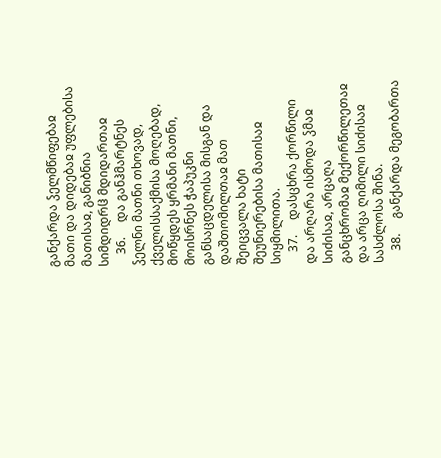განქარდა ჴელმწიფებაჲ მათი და დიდებაჲ უფლებისა მათისაჲ, განიბნია სიმდიდრჱ მდიდართაჲ
    36.     და განჰმარტნეს ჴელნი მათნი თხოვად, ქველისსაქმისა მოღებად, მოწყდეს ყრმანი მათნი, მოისრნეს ჭაპუკნი განსაცდელისა მისგან და დაშთომილთაჲ მათ შეიცვალა ხატი შეუნიერებისა მათისაჲ სიყმილითა.
    37.     დასცხრა ქორწილი და არღარა ისმოდა ჴმაჲ სიძისაჲ, არცაღა განცხრომაჲ მექორწილეთაჲ და არცა ღიმილი სიძისაჲ სასძლოსა შინა.
    38.     განქარდა მეგობართა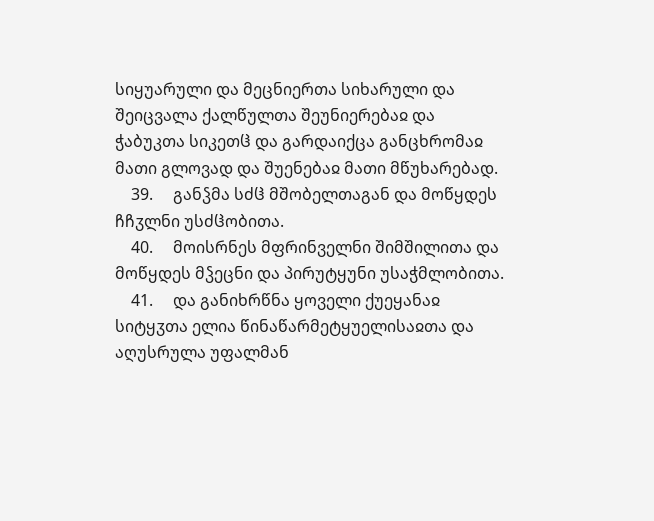სიყუარული და მეცნიერთა სიხარული და შეიცვალა ქალწულთა შეუნიერებაჲ და ჭაბუკთა სიკეთჱ და გარდაიქცა განცხრომაჲ მათი გლოვად და შუენებაჲ მათი მწუხარებად.
    39.     განჴმა სძჱ მშობელთაგან და მოწყდეს ჩჩჳლნი უსძჱობითა.
    40.     მოისრნეს მფრინველნი შიმშილითა და მოწყდეს მჴეცნი და პირუტყუნი უსაჭმლობითა.
    41.     და განიხრწნა ყოველი ქუეყანაჲ სიტყჳთა ელია წინაწარმეტყუელისაჲთა და აღუსრულა უფალმან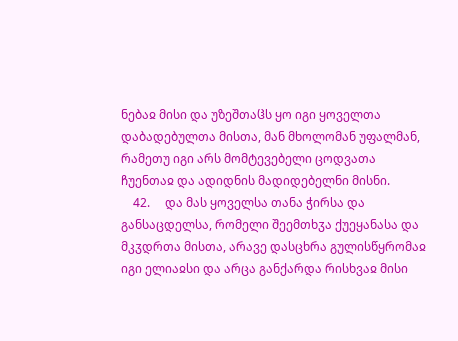ნებაჲ მისი და უზეშთაჱს ყო იგი ყოველთა დაბადებულთა მისთა, მან მხოლომან უფალმან, რამეთუ იგი არს მომტევებელი ცოდვათა ჩუენთაჲ და ადიდნის მადიდებელნი მისნი.
    42.     და მას ყოველსა თანა ჭირსა და განსაცდელსა, რომელი შეემთხჳა ქუეყანასა და მკჳდრთა მისთა, არავე დასცხრა გულისწყრომაჲ იგი ელიაჲსი და არცა განქარდა რისხვაჲ მისი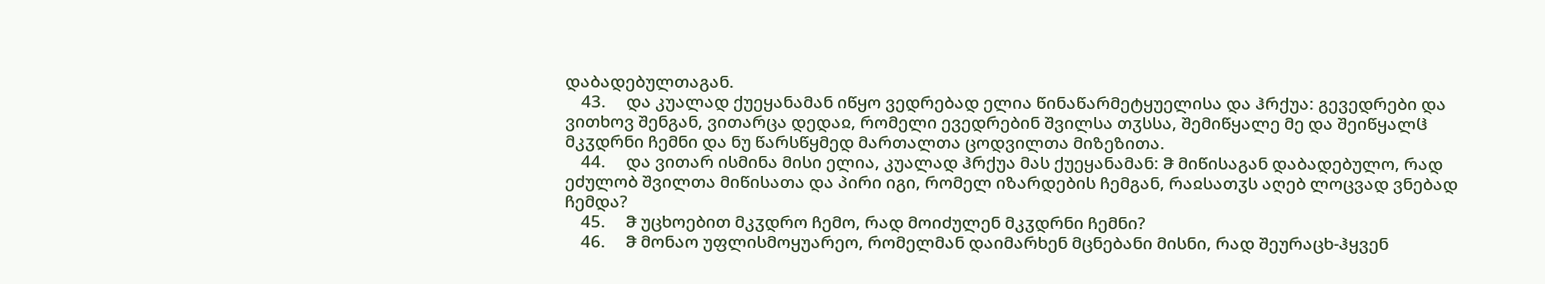დაბადებულთაგან.
    43.     და კუალად ქუეყანამან იწყო ვედრებად ელია წინაწარმეტყუელისა და ჰრქუა: გევედრები და ვითხოვ შენგან, ვითარცა დედაჲ, რომელი ევედრებინ შვილსა თჳსსა, შემიწყალე მე და შეიწყალჱ მკჳდრნი ჩემნი და ნუ წარსწყმედ მართალთა ცოდვილთა მიზეზითა.
    44.     და ვითარ ისმინა მისი ელია, კუალად ჰრქუა მას ქუეყანამან: ჵ მიწისაგან დაბადებულო, რად ეძულობ შვილთა მიწისათა და პირი იგი, რომელ იზარდების ჩემგან, რაჲსათჳს აღებ ლოცვად ვნებად ჩემდა?
    45.     ჵ უცხოებით მკჳდრო ჩემო, რად მოიძულენ მკჳდრნი ჩემნი?
    46.     ჵ მონაო უფლისმოყუარეო, რომელმან დაიმარხენ მცნებანი მისნი, რად შეურაცხ-ჰყვენ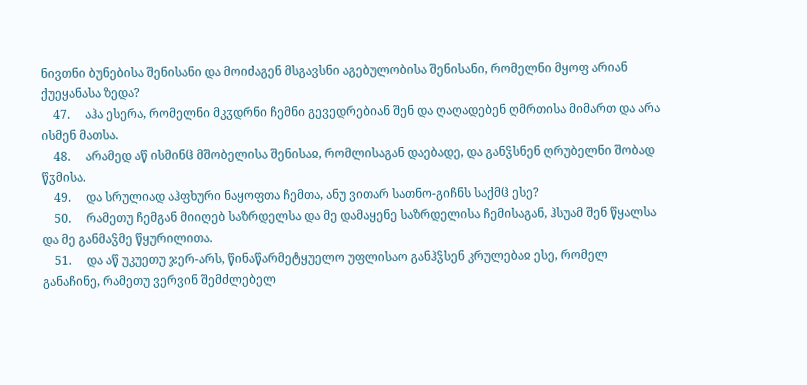ნივთნი ბუნებისა შენისანი და მოიძაგენ მსგავსნი აგებულობისა შენისანი, რომელნი მყოფ არიან ქუეყანასა ზედა?
    47.     აჰა ესერა, რომელნი მკჳდრნი ჩემნი გევედრებიან შენ და ღაღადებენ ღმრთისა მიმართ და არა ისმენ მათსა.
    48.     არამედ აწ ისმინჱ მშობელისა შენისაჲ, რომლისაგან დაებადე, და განჴსნენ ღრუბელნი შობად წჳმისა.
    49.     და სრულიად აჰფხური ნაყოფთა ჩემთა, ანუ ვითარ სათნო-გიჩნს საქმჱ ესე?
    50.     რამეთუ ჩემგან მიიღებ საზრდელსა და მე დამაყენე საზრდელისა ჩემისაგან, ჰსუამ შენ წყალსა და მე განმაჴმე წყურილითა.
    51.     და აწ უკუეთუ ჯერ-არს, წინაწარმეტყუელო უფლისაო განჰჴსენ კრულებაჲ ესე, რომელ განაჩინე, რამეთუ ვერვინ შემძლებელ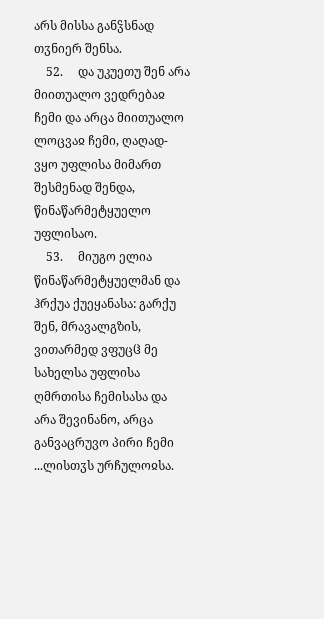არს მისსა განჴსნად თჳნიერ შენსა.
    52.     და უკუეთუ შენ არა მიითუალო ვედრებაჲ ჩემი და არცა მიითუალო ლოცვაჲ ჩემი, ღაღად-ვყო უფლისა მიმართ შესმენად შენდა, წინაწარმეტყუელო უფლისაო.
    53.     მიუგო ელია წინაწარმეტყუელმან და ჰრქუა ქუეყანასა: გარქუ შენ, მრავალგზის, ვითარმედ ვფუცჱ მე სახელსა უფლისა ღმრთისა ჩემისასა და არა შევინანო, არცა განვაცრუვო პირი ჩემი ...ლისთჳს ურჩულოჲსა.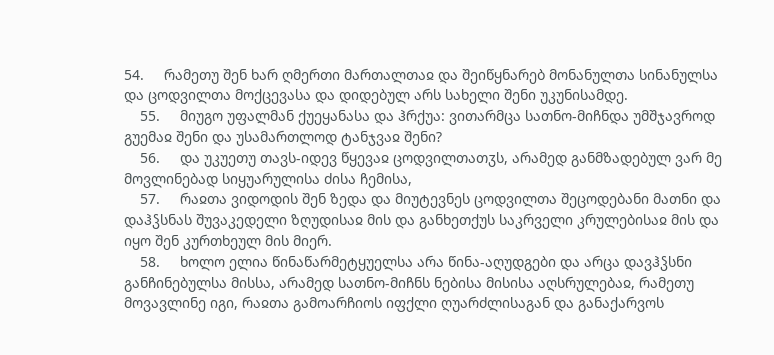54.     რამეთუ შენ ხარ ღმერთი მართალთაჲ და შეიწყნარებ მონანულთა სინანულსა და ცოდვილთა მოქცევასა და დიდებულ არს სახელი შენი უკუნისამდე.
    55.     მიუგო უფალმან ქუეყანასა და ჰრქუა: ვითარმცა სათნო-მიჩნდა უმშჯავროდ გუემაჲ შენი და უსამართლოდ ტანჯვაჲ შენი?
    56.     და უკუეთუ თავს-იდევ წყევაჲ ცოდვილთათჳს, არამედ განმზადებულ ვარ მე მოვლინებად სიყუარულისა ძისა ჩემისა,
    57.     რაჲთა ვიდოდის შენ ზედა და მიუტევნეს ცოდვილთა შეცოდებანი მათნი და დაჰჴსნას შუვაკედელი ზღუდისაჲ მის და განხეთქუს საკრველი კრულებისაჲ მის და იყო შენ კურთხეულ მის მიერ.
    58.     ხოლო ელია წინაწარმეტყუელსა არა წინა-აღუდგები და არცა დავჰჴსნი განჩინებულსა მისსა, არამედ სათნო-მიჩნს ნებისა მისისა აღსრულებაჲ, რამეთუ მოვავლინე იგი, რაჲთა გამოარჩიოს იფქლი ღუარძლისაგან და განაქარვოს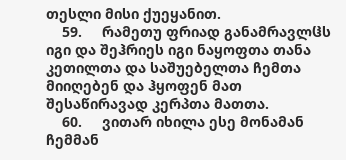თესლი მისი ქუეყანით.
    59.     რამეთუ ფრიად განამრავლჱს იგი და შეჰრიეს იგი ნაყოფთა თანა კეთილთა და საშუებელთა ჩემთა მიიღებენ და ჰყოფენ მათ შესაწირავად კერპთა მათთა.
    60.     ვითარ იხილა ესე მონამან ჩემმან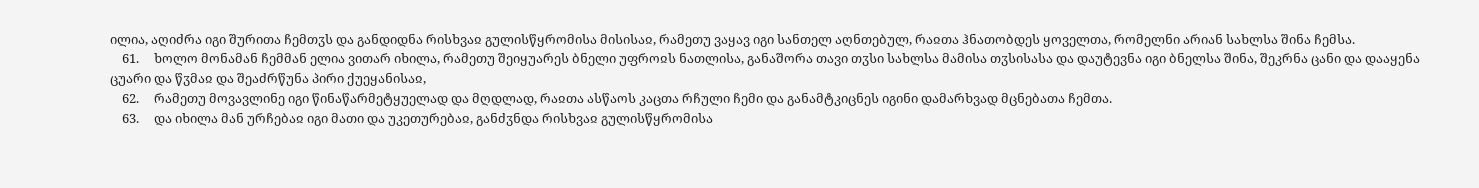ილია, აღიძრა იგი შურითა ჩემთჳს და განდიდნა რისხვაჲ გულისწყრომისა მისისაჲ, რამეთუ ვაყავ იგი სანთელ აღნთებულ, რაჲთა ჰნათობდეს ყოველთა, რომელნი არიან სახლსა შინა ჩემსა.
    61.     ხოლო მონამან ჩემმან ელია ვითარ იხილა, რამეთუ შეიყუარეს ბნელი უფროჲს ნათლისა, განაშორა თავი თჳსი სახლსა მამისა თჳსისასა და დაუტევნა იგი ბნელსა შინა, შეკრნა ცანი და დააყენა ცუარი და წჳმაჲ და შეაძრწუნა პირი ქუეყანისაჲ,
    62.     რამეთუ მოვავლინე იგი წინაწარმეტყუელად და მღდლად, რაჲთა ასწაოს კაცთა რჩული ჩემი და განამტკიცნეს იგინი დამარხვად მცნებათა ჩემთა.
    63.     და იხილა მან ურჩებაჲ იგი მათი და უკეთურებაჲ, განძჳნდა რისხვაჲ გულისწყრომისა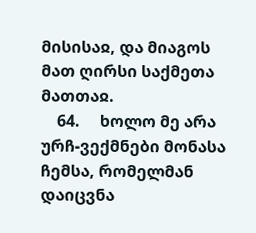მისისაჲ, და მიაგოს მათ ღირსი საქმეთა მათთაჲ.
    64.     ხოლო მე არა ურჩ-ვექმნები მონასა ჩემსა, რომელმან დაიცვნა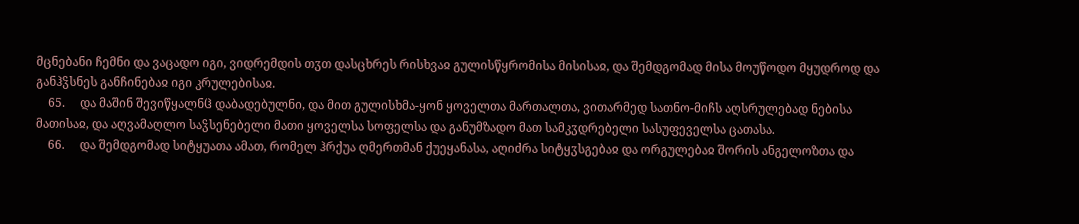მცნებანი ჩემნი და ვაცადო იგი, ვიდრემდის თჳთ დასცხრეს რისხვაჲ გულისწყრომისა მისისაჲ, და შემდგომად მისა მოუწოდო მყუდროდ და განჰჴსნეს განჩინებაჲ იგი კრულებისაჲ.
    65.     და მაშინ შევიწყალნჱ დაბადებულნი, და მით გულისხმა-ყონ ყოველთა მართალთა, ვითარმედ სათნო-მიჩს აღსრულებად ნებისა მათისაჲ, და აღვამაღლო საჴსენებელი მათი ყოველსა სოფელსა და განუმზადო მათ სამკჳდრებელი სასუფეველსა ცათასა.
    66.     და შემდგომად სიტყუათა ამათ, რომელ ჰრქუა ღმერთმან ქუეყანასა, აღიძრა სიტყჳსგებაჲ და ორგულებაჲ შორის ანგელოზთა და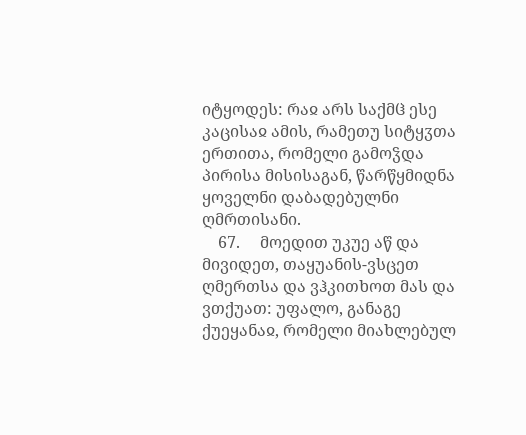იტყოდეს: რაჲ არს საქმჱ ესე კაცისაჲ ამის, რამეთუ სიტყჳთა ერთითა, რომელი გამოჴდა პირისა მისისაგან, წარწყმიდნა ყოველნი დაბადებულნი ღმრთისანი.
    67.     მოედით უკუე აწ და მივიდეთ, თაყუანის-ვსცეთ ღმერთსა და ვჰკითხოთ მას და ვთქუათ: უფალო, განაგე ქუეყანაჲ, რომელი მიახლებულ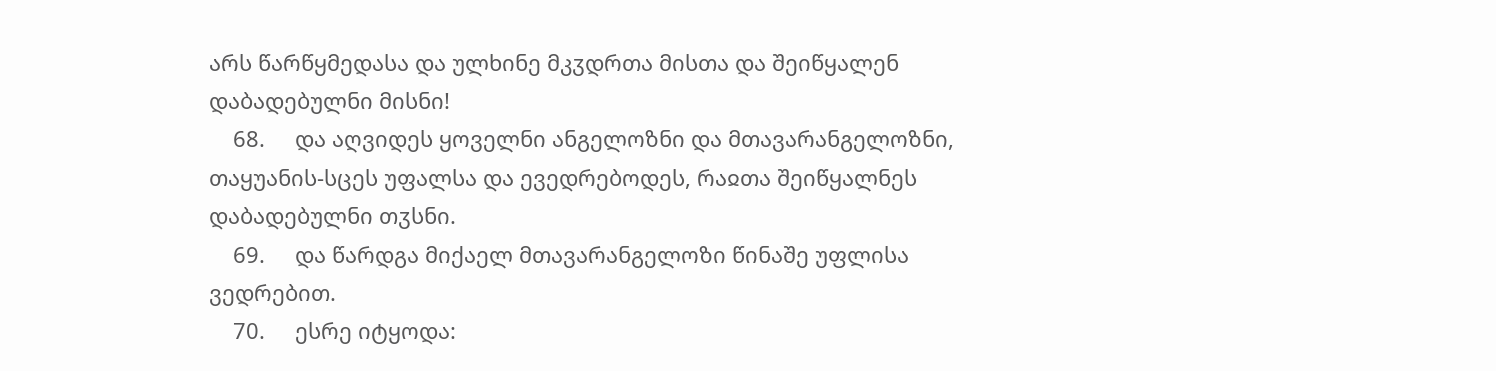არს წარწყმედასა და ულხინე მკჳდრთა მისთა და შეიწყალენ დაბადებულნი მისნი!
    68.     და აღვიდეს ყოველნი ანგელოზნი და მთავარანგელოზნი, თაყუანის-სცეს უფალსა და ევედრებოდეს, რაჲთა შეიწყალნეს დაბადებულნი თჳსნი.
    69.     და წარდგა მიქაელ მთავარანგელოზი წინაშე უფლისა ვედრებით.
    70.     ესრე იტყოდა: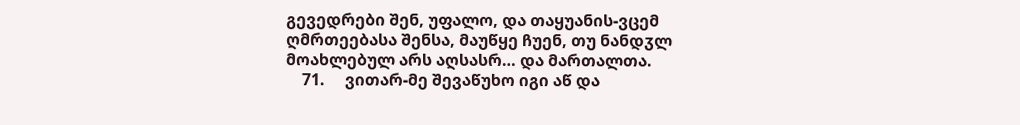გევედრები შენ, უფალო, და თაყუანის-ვცემ ღმრთეებასა შენსა, მაუწყე ჩუენ, თუ ნანდჳლ მოახლებულ არს აღსასრ… და მართალთა.
    71.     ვითარ-მე შევაწუხო იგი აწ და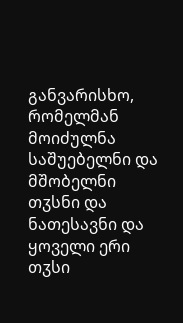განვარისხო, რომელმან მოიძულნა საშუებელნი და მშობელნი თჳსნი და ნათესავნი და ყოველი ერი თჳსი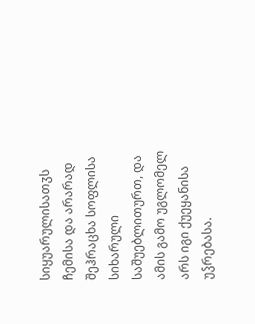სიყუარულისათჳს ჩემისა და არარად შეჰრაცხა სოფლისა სიხარული საშუებლითურთ, და ამის გამო უგლომელ არს იგი ქუეყანისა უჴრებასა.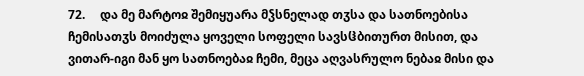72.     და მე მარტოჲ შემიყუარა მჴსნელად თჳსა და სათნოებისა ჩემისათჳს მოიძულა ყოველი სოფელი სავსჱბითურთ მისით, და ვითარ-იგი მან ყო სათნოებაჲ ჩემი, მეცა აღვასრულო ნებაჲ მისი და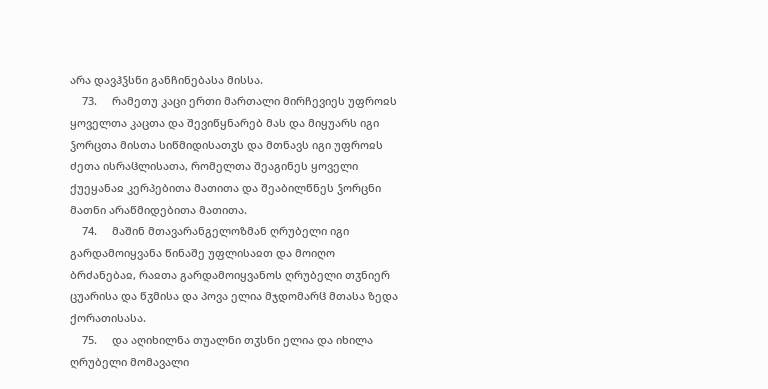არა დავჰჴსნი განჩინებასა მისსა.
    73.     რამეთუ კაცი ერთი მართალი მირჩევიეს უფროჲს ყოველთა კაცთა და შევიწყნარებ მას და მიყუარს იგი ჴორცთა მისთა სიწმიდისათჳს და მთნავს იგი უფროჲს ძეთა ისრაჱლისათა, რომელთა შეაგინეს ყოველი ქუეყანაჲ კერპებითა მათითა და შეაბილწნეს ჴორცნი მათნი არაწმიდებითა მათითა.
    74.     მაშინ მთავარანგელოზმან ღრუბელი იგი გარდამოიყვანა წინაშე უფლისაჲთ და მოიღო ბრძანებაჲ, რაჲთა გარდამოიყვანოს ღრუბელი თჳნიერ ცუარისა და წჳმისა და პოვა ელია მჯდომარჱ მთასა ზედა ქორათისასა.
    75.     და აღიხილნა თუალნი თჳსნი ელია და იხილა ღრუბელი მომავალი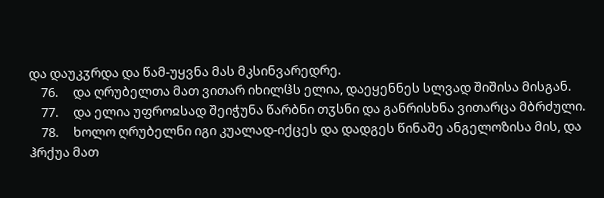და დაუკჳრდა და წამ-უყვნა მას მკსინვარედრე.
    76.     და ღრუბელთა მათ ვითარ იხილჱს ელია, დაეყენნეს სლვად შიშისა მისგან.
    77.     და ელია უფროჲსად შეიჭუნა წარბნი თჳსნი და განრისხნა ვითარცა მბრძული.
    78.     ხოლო ღრუბელნი იგი კუალად-იქცეს და დადგეს წინაშე ანგელოზისა მის, და ჰრქუა მათ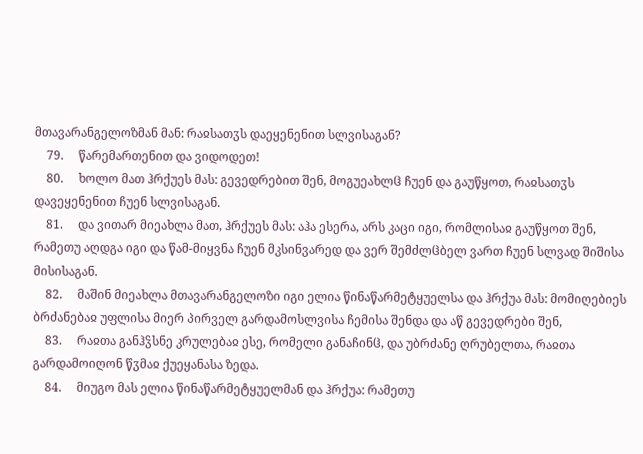მთავარანგელოზმან მან: რაჲსათჳს დაეყენენით სლვისაგან?
    79.     წარემართენით და ვიდოდეთ!
    80.     ხოლო მათ ჰრქუეს მას: გევედრებით შენ, მოგუეახლჱ ჩუენ და გაუწყოთ, რაჲსათჳს დავეყენენით ჩუენ სლვისაგან.
    81.     და ვითარ მიეახლა მათ, ჰრქუეს მას: აჰა ესერა, არს კაცი იგი, რომლისაჲ გაუწყოთ შენ, რამეთუ აღდგა იგი და წამ-მიყვნა ჩუენ მკსინვარედ და ვერ შემძლჱბელ ვართ ჩუენ სლვად შიშისა მისისაგან.
    82.     მაშინ მიეახლა მთავარანგელოზი იგი ელია წინაწარმეტყუელსა და ჰრქუა მას: მომიღებიეს ბრძანებაჲ უფლისა მიერ პირველ გარდამოსლვისა ჩემისა შენდა და აწ გევედრები შენ,
    83.     რაჲთა განჰჴსნე კრულებაჲ ესე, რომელი განაჩინჱ, და უბრძანე ღრუბელთა, რაჲთა გარდამოიღონ წჳმაჲ ქუეყანასა ზედა.
    84.     მიუგო მას ელია წინაწარმეტყუელმან და ჰრქუა: რამეთუ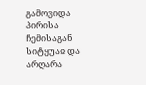გამოვიდა პირისა ჩემისაგან სიტყუაჲ და არღარა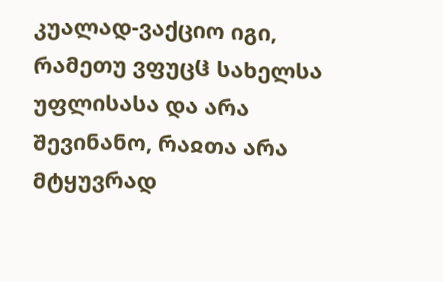კუალად-ვაქციო იგი, რამეთუ ვფუცჱ სახელსა უფლისასა და არა შევინანო, რაჲთა არა მტყუვრად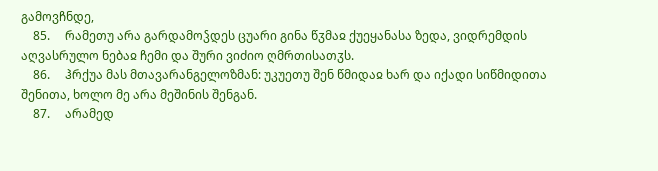გამოვჩნდე,
    85.     რამეთუ არა გარდამოჴდეს ცუარი გინა წჳმაჲ ქუეყანასა ზედა, ვიდრემდის აღვასრულო ნებაჲ ჩემი და შური ვიძიო ღმრთისათჳს.
    86.     ჰრქუა მას მთავარანგელოზმან: უკუეთუ შენ წმიდაჲ ხარ და იქადი სიწმიდითა შენითა, ხოლო მე არა მეშინის შენგან.
    87.     არამედ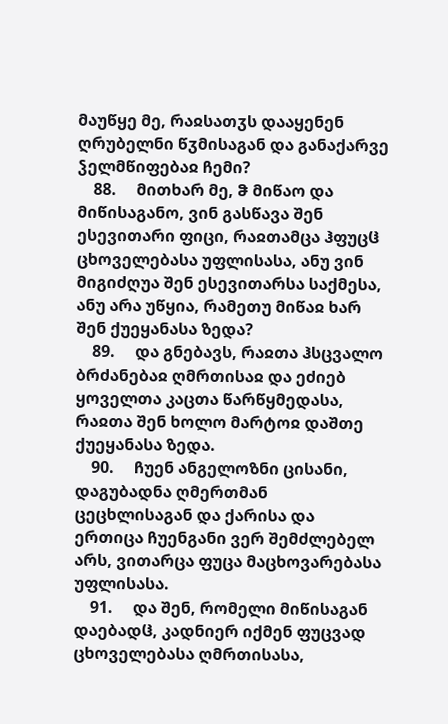მაუწყე მე, რაჲსათჳს დააყენენ ღრუბელნი წჳმისაგან და განაქარვე ჴელმწიფებაჲ ჩემი?
    88.     მითხარ მე, ჵ მიწაო და მიწისაგანო, ვინ გასწავა შენ ესევითარი ფიცი, რაჲთამცა ჰფუცჱ ცხოველებასა უფლისასა, ანუ ვინ მიგიძღუა შენ ესევითარსა საქმესა, ანუ არა უწყია, რამეთუ მიწაჲ ხარ შენ ქუეყანასა ზედა?
    89.     და გნებავს, რაჲთა ჰსცვალო ბრძანებაჲ ღმრთისაჲ და ეძიებ ყოველთა კაცთა წარწყმედასა, რაჲთა შენ ხოლო მარტოჲ დაშთე ქუეყანასა ზედა.
    90.     ჩუენ ანგელოზნი ცისანი, დაგუბადნა ღმერთმან ცეცხლისაგან და ქარისა და ერთიცა ჩუენგანი ვერ შემძლებელ არს, ვითარცა ფუცა მაცხოვარებასა უფლისასა.
    91.     და შენ, რომელი მიწისაგან დაებადჱ, კადნიერ იქმენ ფუცვად ცხოველებასა ღმრთისასა,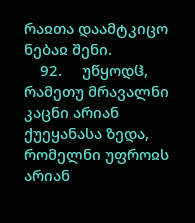რაჲთა დაამტკიცო ნებაჲ შენი.
    92.     უწყოდჱ, რამეთუ მრავალნი კაცნი არიან ქუეყანასა ზედა, რომელნი უფროჲს არიან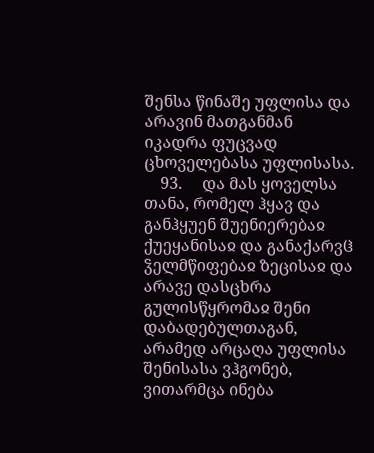შენსა წინაშე უფლისა და არავინ მათგანმან იკადრა ფუცვად ცხოველებასა უფლისასა.
    93.     და მას ყოველსა თანა, რომელ ჰყავ და განჰყუენ შუენიერებაჲ ქუეყანისაჲ და განაქარვჱ ჴელმწიფებაჲ ზეცისაჲ და არავე დასცხრა გულისწყრომაჲ შენი დაბადებულთაგან, არამედ არცაღა უფლისა შენისასა ვჰგონებ, ვითარმცა ინება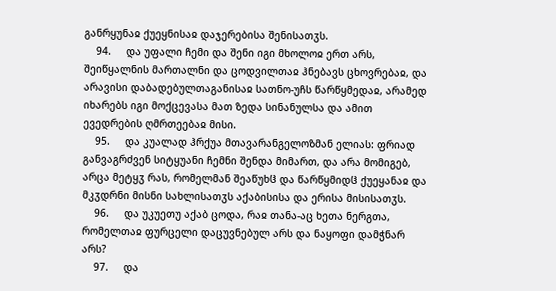განრყუნაჲ ქუეყნისაჲ დაჯერებისა შენისათჳს.
    94.     და უფალი ჩემი და შენი იგი მხოლოჲ ერთ არს, შეიწყალნის მართალნი და ცოდვილთაჲ ჰნებავს ცხოვრებაჲ, და არავისი დაბადებულთაგანისაჲ სათნო-უჩს წარწყმედაჲ, არამედ იხარებს იგი მოქცევასა მათ ზედა სინანულსა და ამით ევედრების ღმრთეებაჲ მისი.
    95.     და კუალად ჰრქუა მთავარანგელოზმან ელიას: ფრიად განვაგრძვენ სიტყუანი ჩემნი შენდა მიმართ, და არა მომიგებ, არცა მეტყჳ რას, რომელმან შეაწუხჱ და წარწყმიდჱ ქუეყანაჲ და მკჳდრნი მისნი სახლისათჳს აქაბისისა და ერისა მისისათჳს.
    96.     და უკუეთუ აქაბ ცოდა, რაჲ თანა-აც ხეთა ნერგთა, რომელთაჲ ფურცელი დაცუვნებულ არს და ნაყოფი დამჭნარ არს?
    97.     და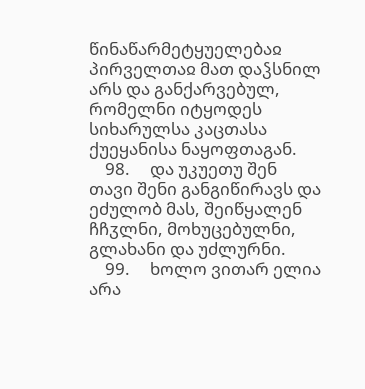წინაწარმეტყუელებაჲ პირველთაჲ მათ დაჴსნილ არს და განქარვებულ, რომელნი იტყოდეს სიხარულსა კაცთასა ქუეყანისა ნაყოფთაგან.
    98.     და უკუეთუ შენ თავი შენი განგიწირავს და ეძულობ მას, შეიწყალენ ჩჩჳლნი, მოხუცებულნი, გლახანი და უძლურნი.
    99.     ხოლო ვითარ ელია არა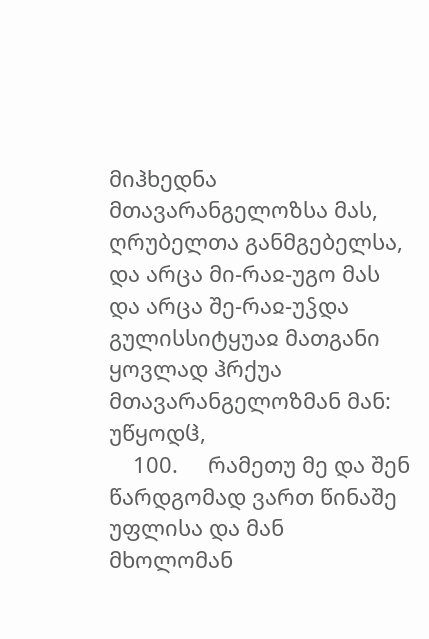მიჰხედნა მთავარანგელოზსა მას, ღრუბელთა განმგებელსა, და არცა მი-რაჲ-უგო მას და არცა შე-რაჲ-უჴდა გულისსიტყუაჲ მათგანი ყოვლად ჰრქუა მთავარანგელოზმან მან: უწყოდჱ,
    100.     რამეთუ მე და შენ წარდგომად ვართ წინაშე უფლისა და მან მხოლომან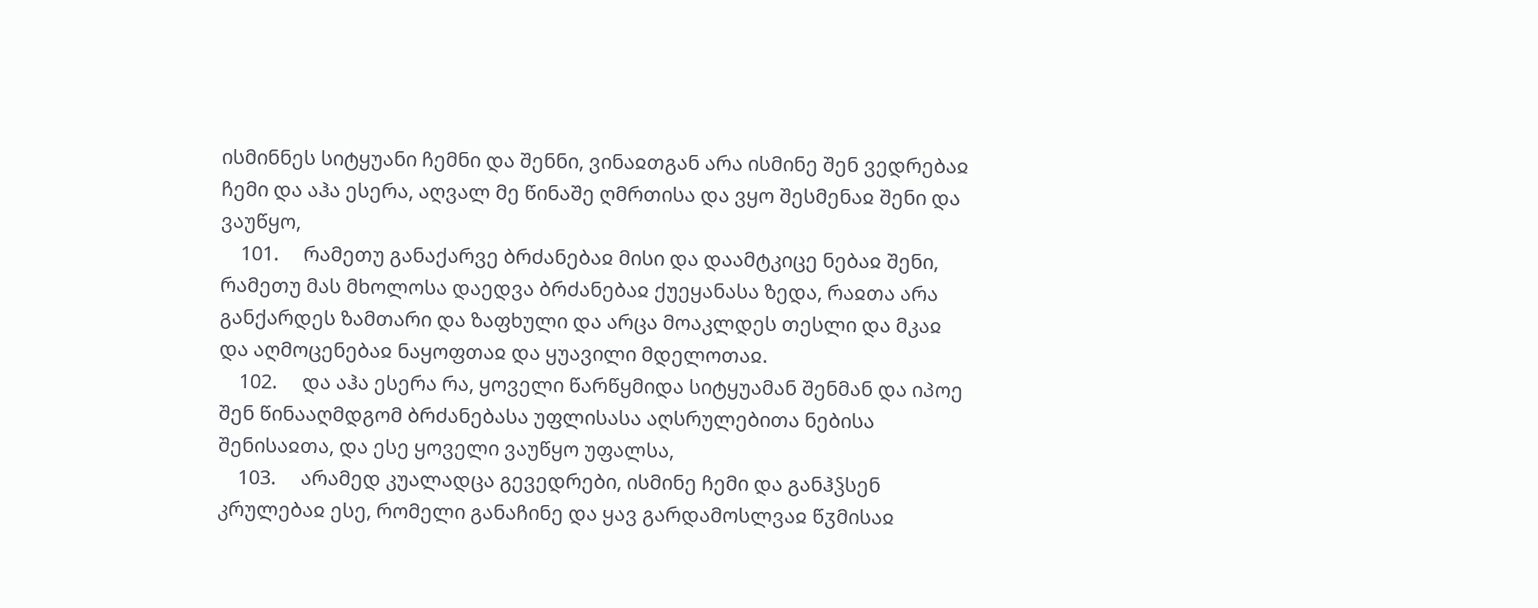ისმინნეს სიტყუანი ჩემნი და შენნი, ვინაჲთგან არა ისმინე შენ ვედრებაჲ ჩემი და აჰა ესერა, აღვალ მე წინაშე ღმრთისა და ვყო შესმენაჲ შენი და ვაუწყო,
    101.     რამეთუ განაქარვე ბრძანებაჲ მისი და დაამტკიცე ნებაჲ შენი, რამეთუ მას მხოლოსა დაედვა ბრძანებაჲ ქუეყანასა ზედა, რაჲთა არა განქარდეს ზამთარი და ზაფხული და არცა მოაკლდეს თესლი და მკაჲ და აღმოცენებაჲ ნაყოფთაჲ და ყუავილი მდელოთაჲ.
    102.     და აჰა ესერა რა, ყოველი წარწყმიდა სიტყუამან შენმან და იპოე შენ წინააღმდგომ ბრძანებასა უფლისასა აღსრულებითა ნებისა შენისაჲთა, და ესე ყოველი ვაუწყო უფალსა,
    103.     არამედ კუალადცა გევედრები, ისმინე ჩემი და განჰჴსენ კრულებაჲ ესე, რომელი განაჩინე და ყავ გარდამოსლვაჲ წჳმისაჲ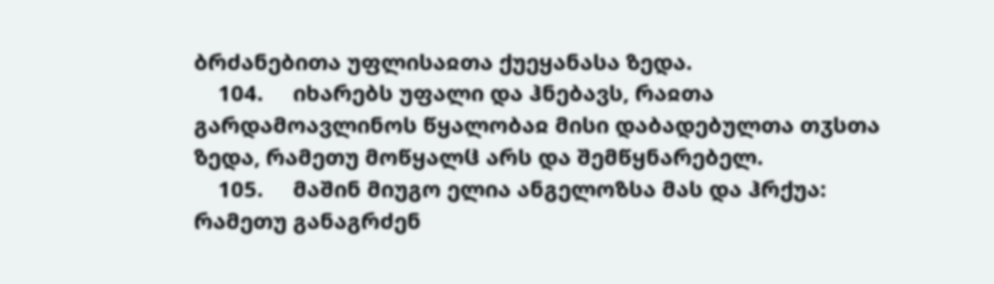ბრძანებითა უფლისაჲთა ქუეყანასა ზედა.
    104.     იხარებს უფალი და ჰნებავს, რაჲთა გარდამოავლინოს წყალობაჲ მისი დაბადებულთა თჳსთა ზედა, რამეთუ მოწყალჱ არს და შემწყნარებელ.
    105.     მაშინ მიუგო ელია ანგელოზსა მას და ჰრქუა: რამეთუ განაგრძენ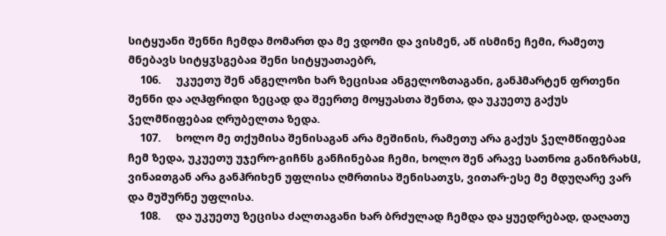სიტყუანი შენნი ჩემდა მომართ და მე ვდომი და ვისმენ, აწ ისმინე ჩემი, რამეთუ მნებავს სიტყჳსგებაჲ შენი სიტყუათაებრ,
    106.     უკუეთუ შენ ანგელოზი ხარ ზეცისაჲ ანგელოზთაგანი, განჰმარტენ ფრთენი შენნი და აღჰფრიდი ზეცად და შეერთე მოყუასთა შენთა, და უკუეთუ გაქუს ჴელმწიფებაჲ ღრუბელთა ზედა.
    107.     ხოლო მე თქუმისა შენისაგან არა მეშინის, რამეთუ არა გაქუს ჴელმწიფებაჲ ჩემ ზედა, უკუეთუ უჯერო-გიჩნს განჩინებაჲ ჩემი, ხოლო შენ არავე სათნოჲ განიზრახჱ, ვინაჲთგან არა განჰრიხენ უფლისა ღმრთისა შენისათჳს, ვითარ-ესე მე მდუღარე ვარ და მუშურნე უფლისა.
    108.     და უკუეთუ ზეცისა ძალთაგანი ხარ ბრძულად ჩემდა და ყუედრებად, დაღათუ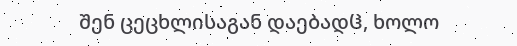შენ ცეცხლისაგან დაებადჱ, ხოლო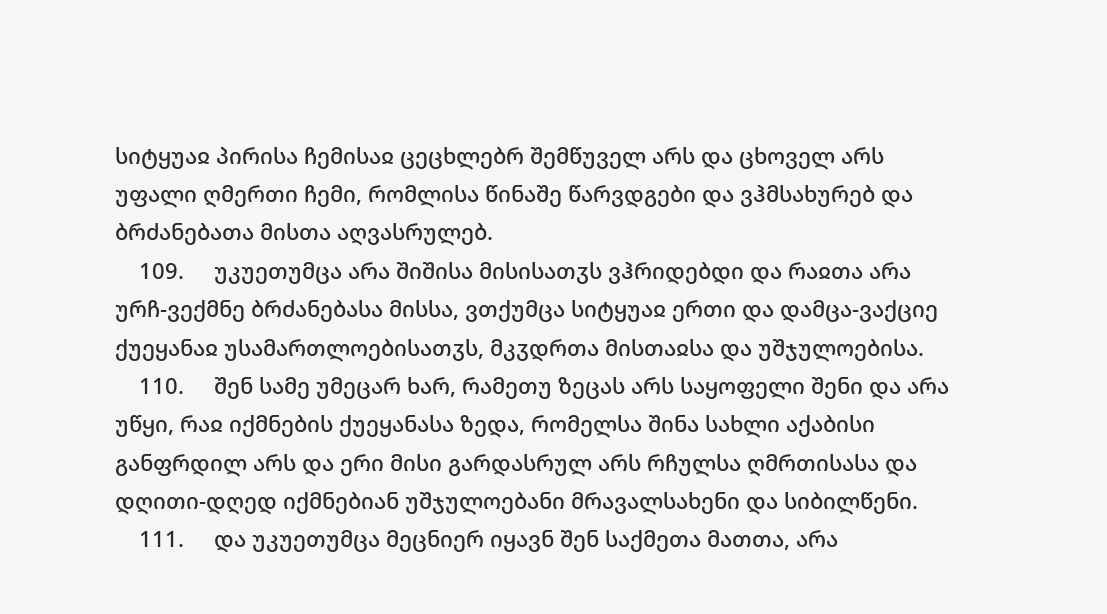სიტყუაჲ პირისა ჩემისაჲ ცეცხლებრ შემწუველ არს და ცხოველ არს უფალი ღმერთი ჩემი, რომლისა წინაშე წარვდგები და ვჰმსახურებ და ბრძანებათა მისთა აღვასრულებ.
    109.     უკუეთუმცა არა შიშისა მისისათჳს ვჰრიდებდი და რაჲთა არა ურჩ-ვექმნე ბრძანებასა მისსა, ვთქუმცა სიტყუაჲ ერთი და დამცა-ვაქციე ქუეყანაჲ უსამართლოებისათჳს, მკჳდრთა მისთაჲსა და უშჯულოებისა.
    110.     შენ სამე უმეცარ ხარ, რამეთუ ზეცას არს საყოფელი შენი და არა უწყი, რაჲ იქმნების ქუეყანასა ზედა, რომელსა შინა სახლი აქაბისი განფრდილ არს და ერი მისი გარდასრულ არს რჩულსა ღმრთისასა და დღითი-დღედ იქმნებიან უშჯულოებანი მრავალსახენი და სიბილწენი.
    111.     და უკუეთუმცა მეცნიერ იყავნ შენ საქმეთა მათთა, არა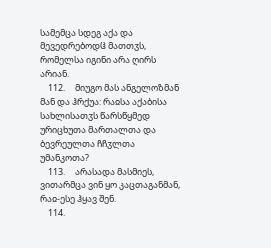სამემცა სდეგ აქა და მევედრებოდჱ მათთჳს, რომელსა იგინი არა ღირს არიან.
    112.     მიუგო მას ანგელოზმან მან და ჰრქუა: რაჲსა აქაბისა სახლისათჳს წარსწყმედ ურიცხუთა მართალთა და ბევრეულთა ჩჩჳლთა უმანკოთა?
    113.     არასადა მასმიეს, ვითარმცა ვინ ყო კაცთაგანმან, რაჲ-ესე ჰყავ შენ.
    114.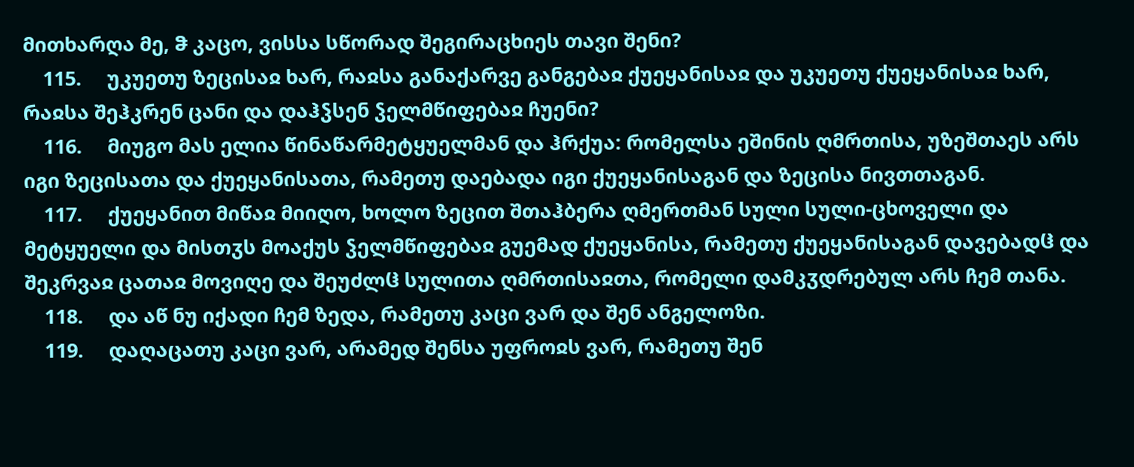მითხარღა მე, ჵ კაცო, ვისსა სწორად შეგირაცხიეს თავი შენი?
    115.     უკუეთუ ზეცისაჲ ხარ, რაჲსა განაქარვე განგებაჲ ქუეყანისაჲ და უკუეთუ ქუეყანისაჲ ხარ, რაჲსა შეჰკრენ ცანი და დაჰჴსენ ჴელმწიფებაჲ ჩუენი?
    116.     მიუგო მას ელია წინაწარმეტყუელმან და ჰრქუა: რომელსა ეშინის ღმრთისა, უზეშთაეს არს იგი ზეცისათა და ქუეყანისათა, რამეთუ დაებადა იგი ქუეყანისაგან და ზეცისა ნივთთაგან.
    117.     ქუეყანით მიწაჲ მიიღო, ხოლო ზეცით შთაჰბერა ღმერთმან სული სული-ცხოველი და მეტყუელი და მისთჳს მოაქუს ჴელმწიფებაჲ გუემად ქუეყანისა, რამეთუ ქუეყანისაგან დავებადჱ და შეკრვაჲ ცათაჲ მოვიღე და შეუძლჱ სულითა ღმრთისაჲთა, რომელი დამკჳდრებულ არს ჩემ თანა.
    118.     და აწ ნუ იქადი ჩემ ზედა, რამეთუ კაცი ვარ და შენ ანგელოზი.
    119.     დაღაცათუ კაცი ვარ, არამედ შენსა უფროჲს ვარ, რამეთუ შენ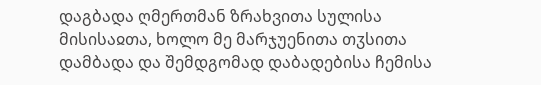დაგბადა ღმერთმან ზრახვითა სულისა მისისაჲთა, ხოლო მე მარჯუენითა თჳსითა დამბადა და შემდგომად დაბადებისა ჩემისა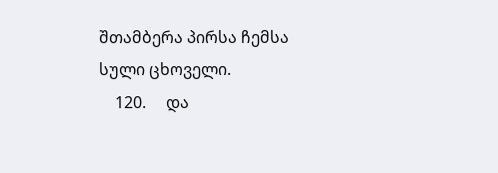შთამბერა პირსა ჩემსა სული ცხოველი.
    120.     და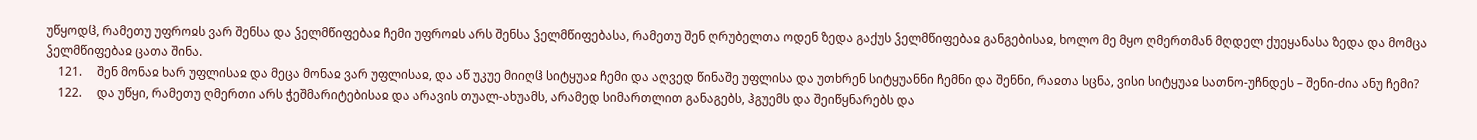უწყოდჱ, რამეთუ უფროჲს ვარ შენსა და ჴელმწიფებაჲ ჩემი უფროჲს არს შენსა ჴელმწიფებასა, რამეთუ შენ ღრუბელთა ოდენ ზედა გაქუს ჴელმწიფებაჲ განგებისაჲ, ხოლო მე მყო ღმერთმან მღდელ ქუეყანასა ზედა და მომცა ჴელმწიფებაჲ ცათა შინა.
    121.     შენ მონაჲ ხარ უფლისაჲ და მეცა მონაჲ ვარ უფლისაჲ, და აწ უკუე მიიღჱ სიტყუაჲ ჩემი და აღვედ წინაშე უფლისა და უთხრენ სიტყუანნი ჩემნი და შენნი, რაჲთა სცნა, ვისი სიტყუაჲ სათნო-უჩნდეს – შენი-ძია ანუ ჩემი?
    122.     და უწყი, რამეთუ ღმერთი არს ჭეშმარიტებისაჲ და არავის თუალ-ახუამს, არამედ სიმართლით განაგებს, ჰგუემს და შეიწყნარებს და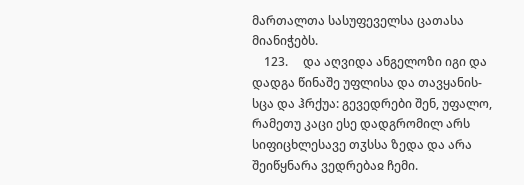მართალთა სასუფეველსა ცათასა მიანიჭებს.
    123.     და აღვიდა ანგელოზი იგი და დადგა წინაშე უფლისა და თავყანის-სცა და ჰრქუა: გევედრები შენ, უფალო, რამეთუ კაცი ესე დადგრომილ არს სიფიცხლესავე თჳსსა ზედა და არა შეიწყნარა ვედრებაჲ ჩემი.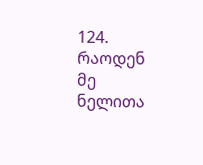124.     რაოდენ მე ნელითა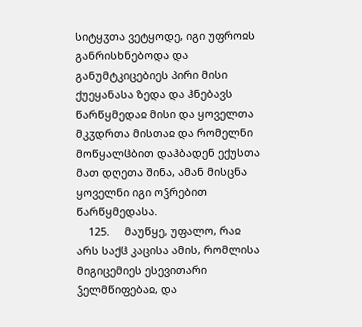სიტყჳთა ვეტყოდე, იგი უფროჲს განრისხნებოდა და განუმტკიცებიეს პირი მისი ქუეყანასა ზედა და ჰნებავს წარწყმედაჲ მისი და ყოველთა მკჳდრთა მისთაჲ და რომელნი მოწყალჱბით დაჰბადენ ექუსთა მათ დღეთა შინა, ამან მისცნა ყოველნი იგი ოჴრებით წარწყმედასა.
    125.     მაუწყე, უფალო, რაჲ არს საქჱ კაცისა ამის, რომლისა მიგიცემიეს ესევითარი ჴელმწიფებაჲ, და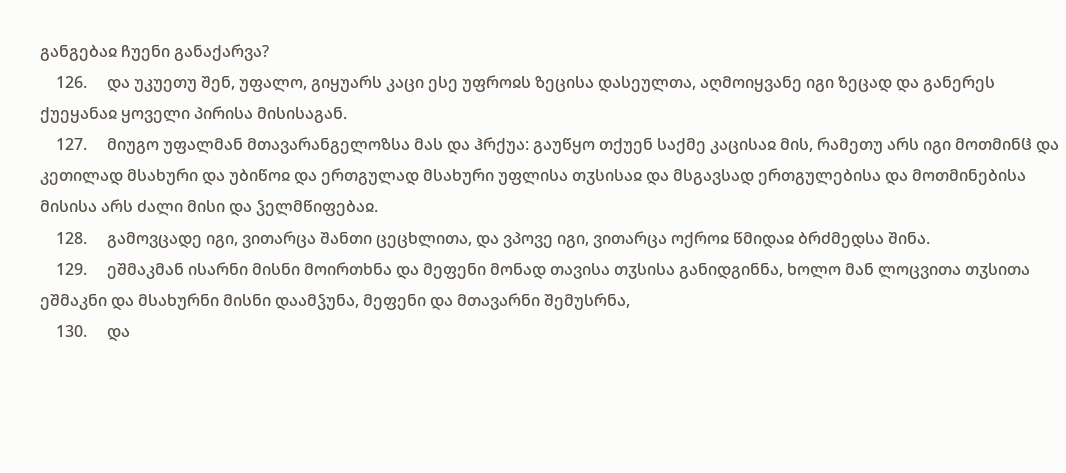განგებაჲ ჩუენი განაქარვა?
    126.     და უკუეთუ შენ, უფალო, გიყუარს კაცი ესე უფროჲს ზეცისა დასეულთა, აღმოიყვანე იგი ზეცად და განერეს ქუეყანაჲ ყოველი პირისა მისისაგან.
    127.     მიუგო უფალმან მთავარანგელოზსა მას და ჰრქუა: გაუწყო თქუენ საქმე კაცისაჲ მის, რამეთუ არს იგი მოთმინჱ და კეთილად მსახური და უბიწოჲ და ერთგულად მსახური უფლისა თჳსისაჲ და მსგავსად ერთგულებისა და მოთმინებისა მისისა არს ძალი მისი და ჴელმწიფებაჲ.
    128.     გამოვცადე იგი, ვითარცა შანთი ცეცხლითა, და ვპოვე იგი, ვითარცა ოქროჲ წმიდაჲ ბრძმედსა შინა.
    129.     ეშმაკმან ისარნი მისნი მოირთხნა და მეფენი მონად თავისა თჳსისა განიდგინნა, ხოლო მან ლოცვითა თჳსითა ეშმაკნი და მსახურნი მისნი დაამჴუნა, მეფენი და მთავარნი შემუსრნა,
    130.     და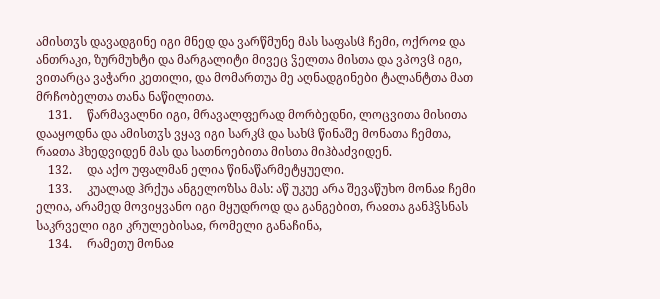ამისთჳს დავადგინე იგი მნედ და ვარწმუნე მას საფასჱ ჩემი, ოქროჲ და ანთრაკი, ზურმუხტი და მარგალიტი მივეც ჴელთა მისთა და ვპოვჱ იგი, ვითარცა ვაჭარი კეთილი, და მომართუა მე აღნადგინები ტალანტთა მათ მრჩობელთა თანა ნაწილითა.
    131.     წარმავალნი იგი, მრავალფერად მორბედნი, ლოცვითა მისითა დააყოდნა და ამისთჳს ვყავ იგი სარკჱ და სახჱ წინაშე მონათა ჩემთა, რაჲთა ჰხედვიდენ მას და სათნოებითა მისთა მიჰბაძვიდენ.
    132.     და აქო უფალმან ელია წინაწარმეტყუელი.
    133.     კუალად ჰრქუა ანგელოზსა მას: აწ უკუე არა შევაწუხო მონაჲ ჩემი ელია, არამედ მოვიყვანო იგი მყუდროდ და განგებით, რაჲთა განჰჴსნას საკრველი იგი კრულებისაჲ, რომელი განაჩინა,
    134.     რამეთუ მონაჲ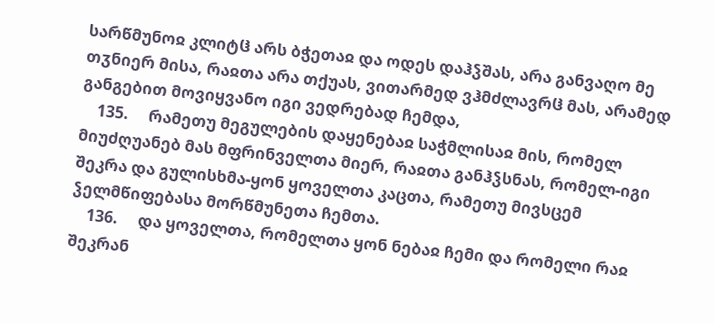სარწმუნოჲ კლიტჱ არს ბჭეთაჲ და ოდეს დაჰჴშას, არა განვაღო მე თჳნიერ მისა, რაჲთა არა თქუას, ვითარმედ ვჰმძლავრჱ მას, არამედ განგებით მოვიყვანო იგი ვედრებად ჩემდა,
    135.     რამეთუ მეგულების დაყენებაჲ საჭმლისაჲ მის, რომელ მიუძღუანებ მას მფრინველთა მიერ, რაჲთა განჰჴსნას, რომელ-იგი შეკრა და გულისხმა-ყონ ყოველთა კაცთა, რამეთუ მივსცემ ჴელმწიფებასა მორწმუნეთა ჩემთა.
    136.     და ყოველთა, რომელთა ყონ ნებაჲ ჩემი და რომელი რაჲ შეკრან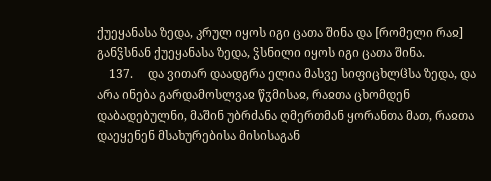ქუეყანასა ზედა, კრულ იყოს იგი ცათა შინა და [რომელი რაჲ] განჴსნან ქუეყანასა ზედა, ჴსნილი იყოს იგი ცათა შინა.
    137.     და ვითარ დაადგრა ელია მასვე სიფიცხლჱსა ზედა, და არა ინება გარდამოსლვაჲ წჳმისაჲ, რაჲთა ცხომდენ დაბადებულნი, მაშინ უბრძანა ღმერთმან ყორანთა მათ, რაჲთა დაეყენენ მსახურებისა მისისაგან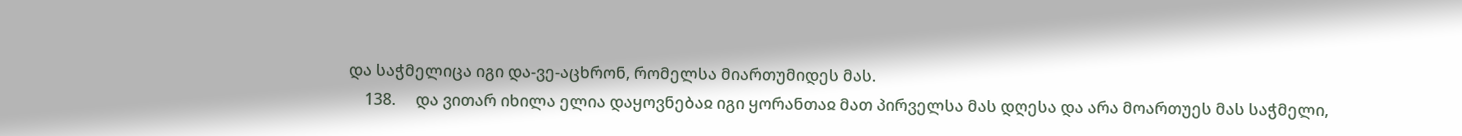და საჭმელიცა იგი და-ვე-აცხრონ, რომელსა მიართუმიდეს მას.
    138.     და ვითარ იხილა ელია დაყოვნებაჲ იგი ყორანთაჲ მათ პირველსა მას დღესა და არა მოართუეს მას საჭმელი,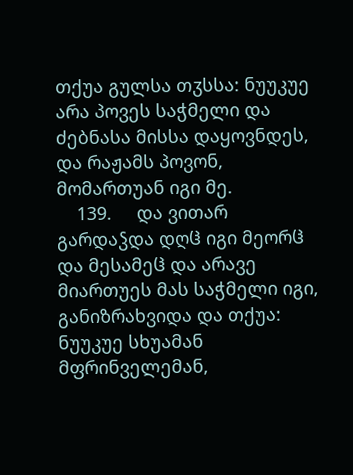თქუა გულსა თჳსსა: ნუუკუე არა პოვეს საჭმელი და ძებნასა მისსა დაყოვნდეს, და რაჟამს პოვონ, მომართუან იგი მე.
    139.     და ვითარ გარდაჴდა დღჱ იგი მეორჱ და მესამეჱ და არავე მიართუეს მას საჭმელი იგი, განიზრახვიდა და თქუა: ნუუკუე სხუამან მფრინველემან,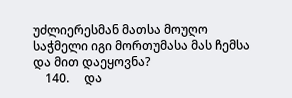უძლიერესმან მათსა მოუღო საჭმელი იგი მორთუმასა მას ჩემსა და მით დაეყოვნა?
    140.     და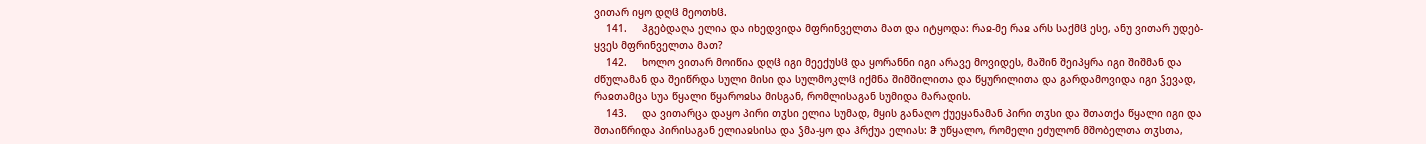ვითარ იყო დღჱ მეოთხჱ.
    141.     ჰგებდაღა ელია და იხედვიდა მფრინველთა მათ და იტყოდა: რაჲ-მე რაჲ არს საქმჱ ესე, ანუ ვითარ უდებ-ყვეს მფრინველთა მათ?
    142.     ხოლო ვითარ მოიწია დღჱ იგი მეექუსჱ და ყორანნი იგი არავე მოვიდეს, მაშინ შეიპყრა იგი შიშმან და ძწულამან და შეიწრდა სული მისი და სულმოკლჱ იქმნა შიმშილითა და წყურილითა და გარდამოვიდა იგი ჴევად, რაჲთამცა სუა წყალი წყაროჲსა მისგან, რომლისაგან სუმიდა მარადის.
    143.     და ვითარცა დაყო პირი თჳსი ელია სუმად, მყის განაღო ქუეყანამან პირი თჳსი და შთათქა წყალი იგი და შთაიწრიდა პირისაგან ელიაჲსისა და ჴმა-ყო და ჰრქუა ელიას: ჵ უწყალო, რომელი ეძულონ მშობელთა თჳსთა,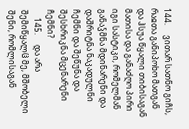144.     ვითარ სათნო გიჩს, რაჲთა განიპოხო მათგან და ჰსუა წყალი თიბისაგან მათისა და განაძღო პირი იგი სასტიკი, რომელმან განაჴმნა მდინარენი და დაშრიტნა ნაკადულნი ჩემნი და შეწუნა და შესხრიკნა მცენარენი ჩემნი?
    145.     და არა შემიწყალჱ მე, მშობელი შენი, რომლისაგან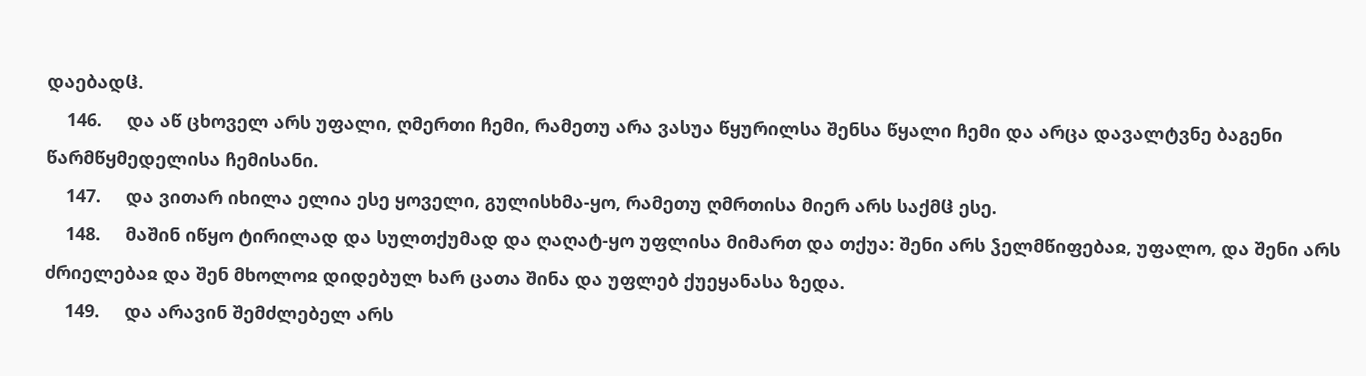დაებადჱ.
    146.     და აწ ცხოველ არს უფალი, ღმერთი ჩემი, რამეთუ არა ვასუა წყურილსა შენსა წყალი ჩემი და არცა დავალტვნე ბაგენი წარმწყმედელისა ჩემისანი.
    147.     და ვითარ იხილა ელია ესე ყოველი, გულისხმა-ყო, რამეთუ ღმრთისა მიერ არს საქმჱ ესე.
    148.     მაშინ იწყო ტირილად და სულთქუმად და ღაღატ-ყო უფლისა მიმართ და თქუა: შენი არს ჴელმწიფებაჲ, უფალო, და შენი არს ძრიელებაჲ და შენ მხოლოჲ დიდებულ ხარ ცათა შინა და უფლებ ქუეყანასა ზედა.
    149.     და არავინ შემძლებელ არს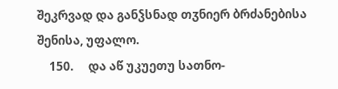შეკრვად და განჴსნად თჳნიერ ბრძანებისა შენისა, უფალო.
    150.     და აწ უკუეთუ სათნო-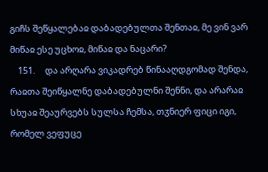გიჩს შეწყალებაჲ დაბადებულთა შენთაჲ, მე ვინ ვარ მიწაჲ ესე უცხოჲ, მიწაჲ და ნაცარი?
    151.     და არღარა ვიკადრებ წინააღდგომად შენდა, რაჲთა შეიწყალნე დაბადებულნი შენნი, და არარაჲ სხუაჲ შეაურვებს სულსა ჩემსა, თჳნიერ ფიცი იგი, რომელ ვეფუცე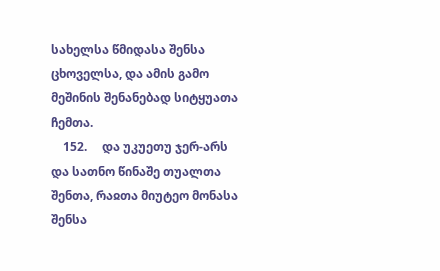სახელსა წმიდასა შენსა ცხოველსა, და ამის გამო მეშინის შენანებად სიტყუათა ჩემთა.
    152.     და უკუეთუ ჯერ-არს და სათნო წინაშე თუალთა შენთა, რაჲთა მიუტეო მონასა შენსა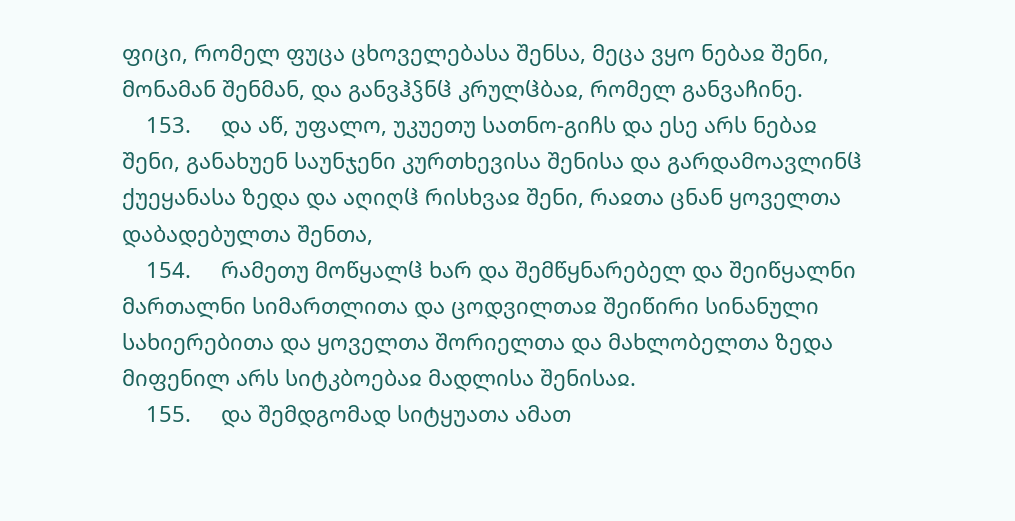ფიცი, რომელ ფუცა ცხოველებასა შენსა, მეცა ვყო ნებაჲ შენი, მონამან შენმან, და განვჰჴნჱ კრულჱბაჲ, რომელ განვაჩინე.
    153.     და აწ, უფალო, უკუეთუ სათნო-გიჩს და ესე არს ნებაჲ შენი, განახუენ საუნჯენი კურთხევისა შენისა და გარდამოავლინჱ ქუეყანასა ზედა და აღიღჱ რისხვაჲ შენი, რაჲთა ცნან ყოველთა დაბადებულთა შენთა,
    154.     რამეთუ მოწყალჱ ხარ და შემწყნარებელ და შეიწყალნი მართალნი სიმართლითა და ცოდვილთაჲ შეიწირი სინანული სახიერებითა და ყოველთა შორიელთა და მახლობელთა ზედა მიფენილ არს სიტკბოებაჲ მადლისა შენისაჲ.
    155.     და შემდგომად სიტყუათა ამათ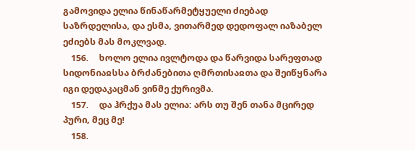გამოვიდა ელია წინაწარმეტყუელი ძიებად საზრდელისა, და ესმა, ვითარმედ დედოფალ იაზაბელ ეძიებს მას მოკლვად.
    156.     ხოლო ელია ივლტოდა და წარვიდა სარეფთად სიდონიაჲსსა ბრძანებითა ღმრთისაჲთა და შეიწყნარა იგი დედაკაცმან ვინმე ქურივმა.
    157.     და ჰრქუა მას ელია: არს თუ შენ თანა მცირედ პური, მეც მე!
    158.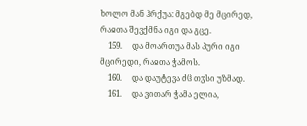ხოლო მან ჰრქუა: მგებდ მე მცირედ, რაჲთა შევქმნა იგი და გცე.
    159.     და მოართუა მას პური იგი მცირედი, რაჲთა ჭამოს.
    160.     და დაუტევა ძჱ თჳსი უზმად.
    161.     და ვითარ ჭამა ელია,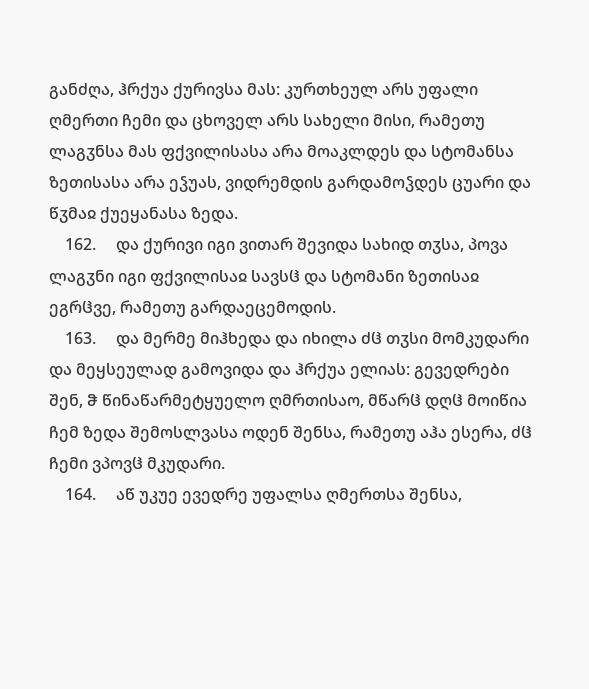განძღა, ჰრქუა ქურივსა მას: კურთხეულ არს უფალი ღმერთი ჩემი და ცხოველ არს სახელი მისი, რამეთუ ლაგჳნსა მას ფქვილისასა არა მოაკლდეს და სტომანსა ზეთისასა არა ეჴუას, ვიდრემდის გარდამოჴდეს ცუარი და წჳმაჲ ქუეყანასა ზედა.
    162.     და ქურივი იგი ვითარ შევიდა სახიდ თჳსა, პოვა ლაგჳნი იგი ფქვილისაჲ სავსჱ და სტომანი ზეთისაჲ ეგრჱვე, რამეთუ გარდაეცემოდის.
    163.     და მერმე მიჰხედა და იხილა ძჱ თჳსი მომკუდარი და მეყსეულად გამოვიდა და ჰრქუა ელიას: გევედრები შენ, ჵ წინაწარმეტყუელო ღმრთისაო, მწარჱ დღჱ მოიწია ჩემ ზედა შემოსლვასა ოდენ შენსა, რამეთუ აჰა ესერა, ძჱ ჩემი ვპოვჱ მკუდარი.
    164.     აწ უკუე ევედრე უფალსა ღმერთსა შენსა,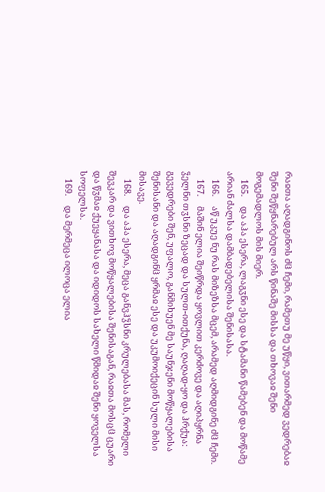რაჲთა აღადგინოს ძჱ ჩემი, რამეთუ მე უწყი, ვითარმედ ვედრებაჲ შენი შეწყნარებულ არს წინაშე მისსა და თხოვაჲ შენი მოგემადლოს მის მიერ.
    165.     და აჰა ესერა, ლაგჳნი ესე და სტამანი წამებენ და მოწამე არიან ძალსა დამბადებელისა შენისასა.
    166.     აწ უკუე ნუ რას მიზეზსა მცემ, არამედ აღმიდგინე ძჱ ჩემი.
    167.     მაშინ ელია შეიწრდა ყოვლით კერძოვე და აღიპყრნა ჴელნი თჳსნი ზეცად და სულთ-ითქუნა, ღაღად-ყო და ჰრქუა: გევედრები შენ, უფალო, განმიხუენ მე საუნჯენი მოწყალებისა შენისანი და აღადგინჱ ყრმაჲ ესე და უკუმოიქეცინ სული მისი მისავე.
    168.     და აჰა ესერა, მეცა განვჰჴსნი კრულებასა მას, რომელი შევკარ და ვითხოვ მოწყალებისა შენისაგან, რაჲთა მოსცჱ ცუარი და წჳმაჲ ქუეყანასა და იდიდოს სახელი წმიდაჲ შენი ყოველსა სოფელსა.
    169.     და მერმეცა ილოცა ელია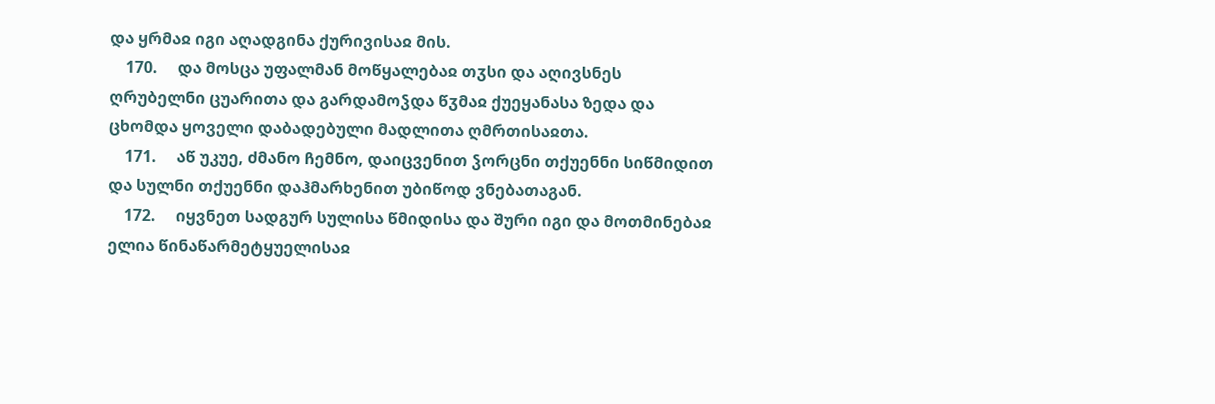და ყრმაჲ იგი აღადგინა ქურივისაჲ მის.
    170.     და მოსცა უფალმან მოწყალებაჲ თჳსი და აღივსნეს ღრუბელნი ცუარითა და გარდამოჴდა წჳმაჲ ქუეყანასა ზედა და ცხომდა ყოველი დაბადებული მადლითა ღმრთისაჲთა.
    171.     აწ უკუე, ძმანო ჩემნო, დაიცვენით ჴორცნი თქუენნი სიწმიდით და სულნი თქუენნი დაჰმარხენით უბიწოდ ვნებათაგან.
    172.     იყვნეთ სადგურ სულისა წმიდისა და შური იგი და მოთმინებაჲ ელია წინაწარმეტყუელისაჲ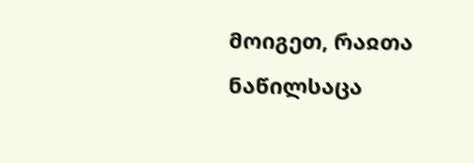მოიგეთ, რაჲთა ნაწილსაცა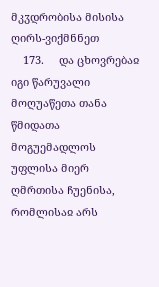მკჳდრობისა მისისა ღირს-ვიქმნნეთ
    173.     და ცხოვრებაჲ იგი წარუვალი მოღუაწეთა თანა წმიდათა მოგუემადლოს უფლისა მიერ ღმრთისა ჩუენისა, რომლისაჲ არს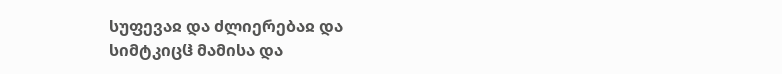სუფევაჲ და ძლიერებაჲ და სიმტკიცჱ მამისა და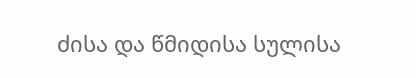ძისა და წმიდისა სულისა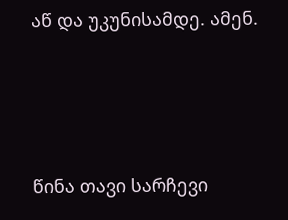აწ და უკუნისამდე. ამენ.






წინა თავი სარჩევი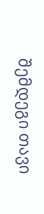შემდეგი თავი